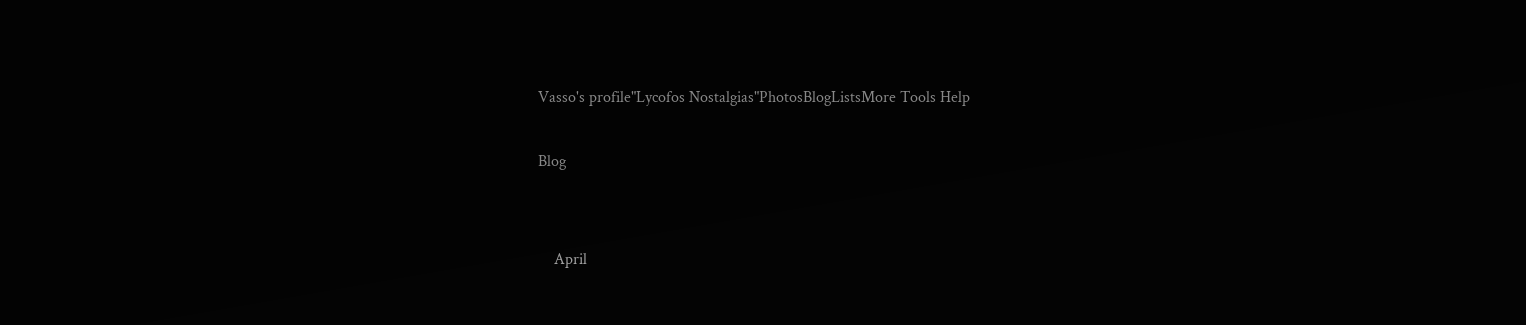Vasso's profile"Lycofos Nostalgias"PhotosBlogListsMore Tools Help

Blog


    April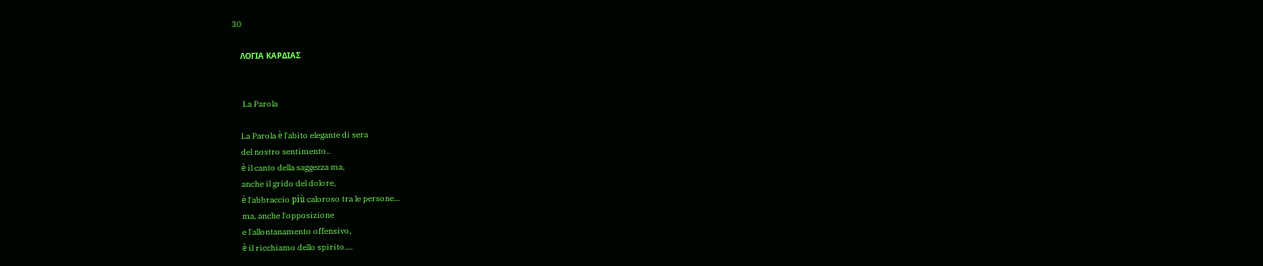30

    ΛΟΓΙΑ ΚΑΡΔΙΑΣ


     La Parola

    La Parola è l'abito elegante di sera
    del nostro sentimento..
    è il canto della saggezza ma,
    anche il grido del dolore,
    è l'abbraccio più caloroso tra le persone...
    ma, anche l'opposizione
    e l'allontanamento offensivo,
    è il ricchiamo dello spirito....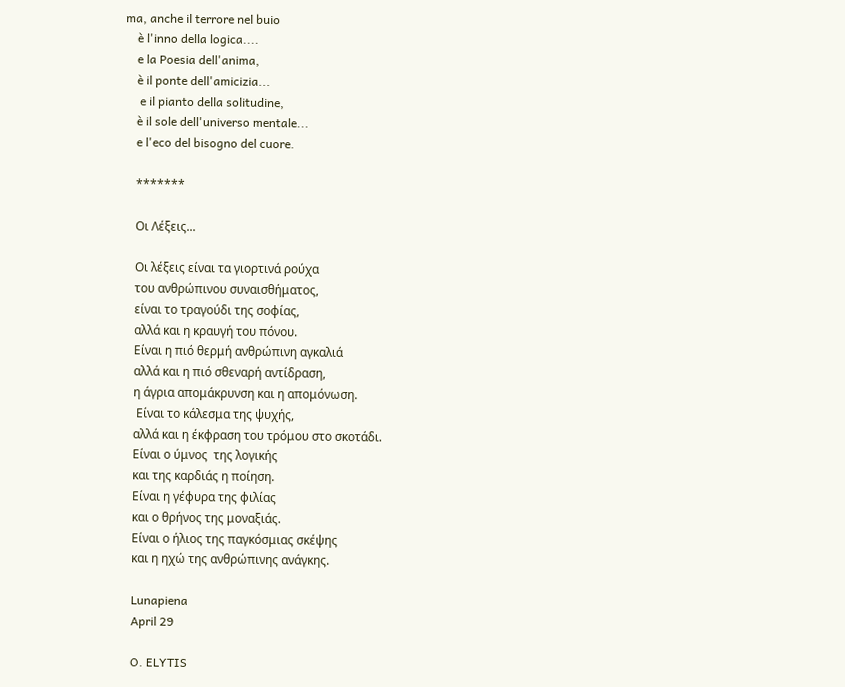ma, anche il terrore nel buio
    è l'inno della logica....
    e la Poesia dell'anima,
    è il ponte dell'amicizia...
     e il pianto della solitudine,
    è il sole dell'universo mentale...
    e l'eco del bisogno del cuore.

    *******

    Οι Λέξεις...

    Οι λέξεις είναι τα γιορτινά ρούχα
    του ανθρώπινου συναισθήματος,
    είναι το τραγούδι της σοφίας,
    αλλά και η κραυγή του πόνου.
    Είναι η πιό θερμή ανθρώπινη αγκαλιά
    αλλά και η πιό σθεναρή αντίδραση,
    η άγρια απομάκρυνση και η απομόνωση.
     Είναι το κάλεσμα της ψυχής,
    αλλά και η έκφραση του τρόμου στο σκοτάδι.
    Είναι ο ύμνος  της λογικής
    και της καρδιάς η ποίηση.
    Είναι η γέφυρα της φιλίας
    και ο θρήνος της μοναξιάς.
    Είναι ο ήλιος της παγκόσμιας σκέψης
    και η ηχώ της ανθρώπινης ανάγκης.

    Lunapiena
    April 29

    O. ELYTIS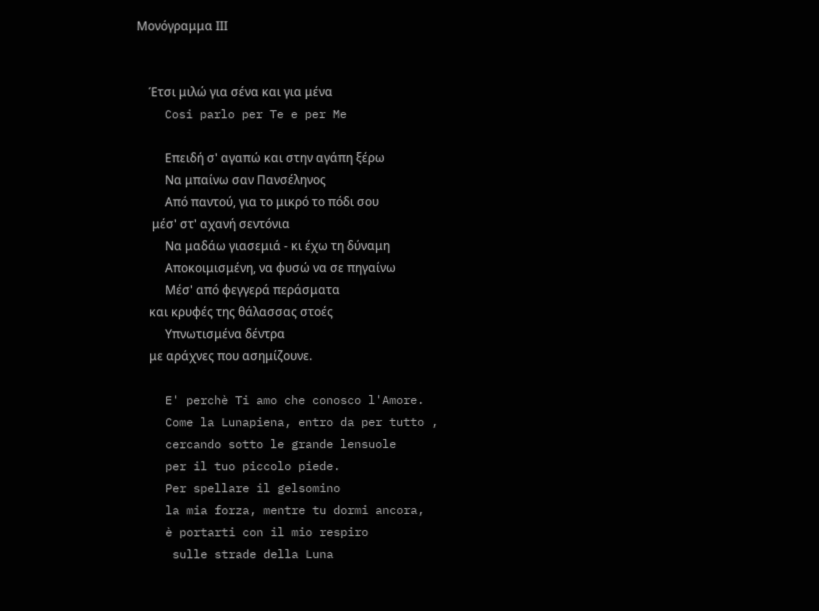Μονόγραμμα ΙΙΙ


    Έτσι μιλώ για σένα και για μένα
    Cosi parlo per Te e per Me

    Eπειδή σ' αγαπώ και στην αγάπη ξέρω
    Nα μπαίνω σαν Πανσέληνος
    Aπό παντού, για το μικρό το πόδι σου
     μέσ' στ' αχανή σεντόνια
    Nα μαδάω γιασεμιά - κι έχω τη δύναμη
    Aποκοιμισμένη, να φυσώ να σε πηγαίνω
    Mέσ' από φεγγερά περάσματα
    και κρυφές της θάλασσας στοές
    Yπνωτισμένα δέντρα
    με αράχνες που ασημίζουνε.

    E' perchè Ti amo che conosco l'Amore.
    Come la Lunapiena, entro da per tutto ,
    cercando sotto le grande lensuole
    per il tuo piccolo piede.
    Per spellare il gelsomino
    la mia forza, mentre tu dormi ancora,
    è portarti con il mio respiro
     sulle strade della Luna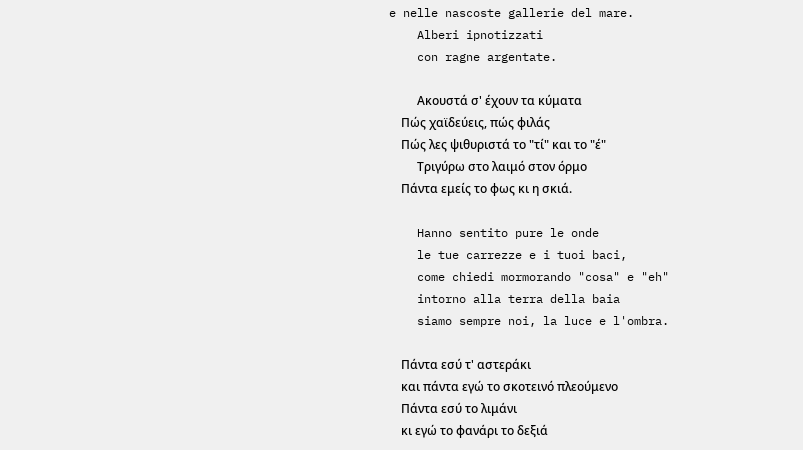e nelle nascoste gallerie del mare.
    Alberi ipnotizzati
    con ragne argentate.

    Aκουστά σ' έχουν τα κύματα
    Πώς χαϊδεύεις, πώς φιλάς
    Πώς λες ψιθυριστά το "τί" και το "έ"
    Tριγύρω στο λαιμό στον όρμο
    Πάντα εμείς το φως κι η σκιά.

    Hanno sentito pure le onde
    le tue carrezze e i tuoi baci,
    come chiedi mormorando "cosa" e "eh"
    intorno alla terra della baia
    siamo sempre noi, la luce e l'ombra.

    Πάντα εσύ τ' αστεράκι
    και πάντα εγώ το σκοτεινό πλεούμενο
    Πάντα εσύ το λιμάνι
    κι εγώ το φανάρι το δεξιά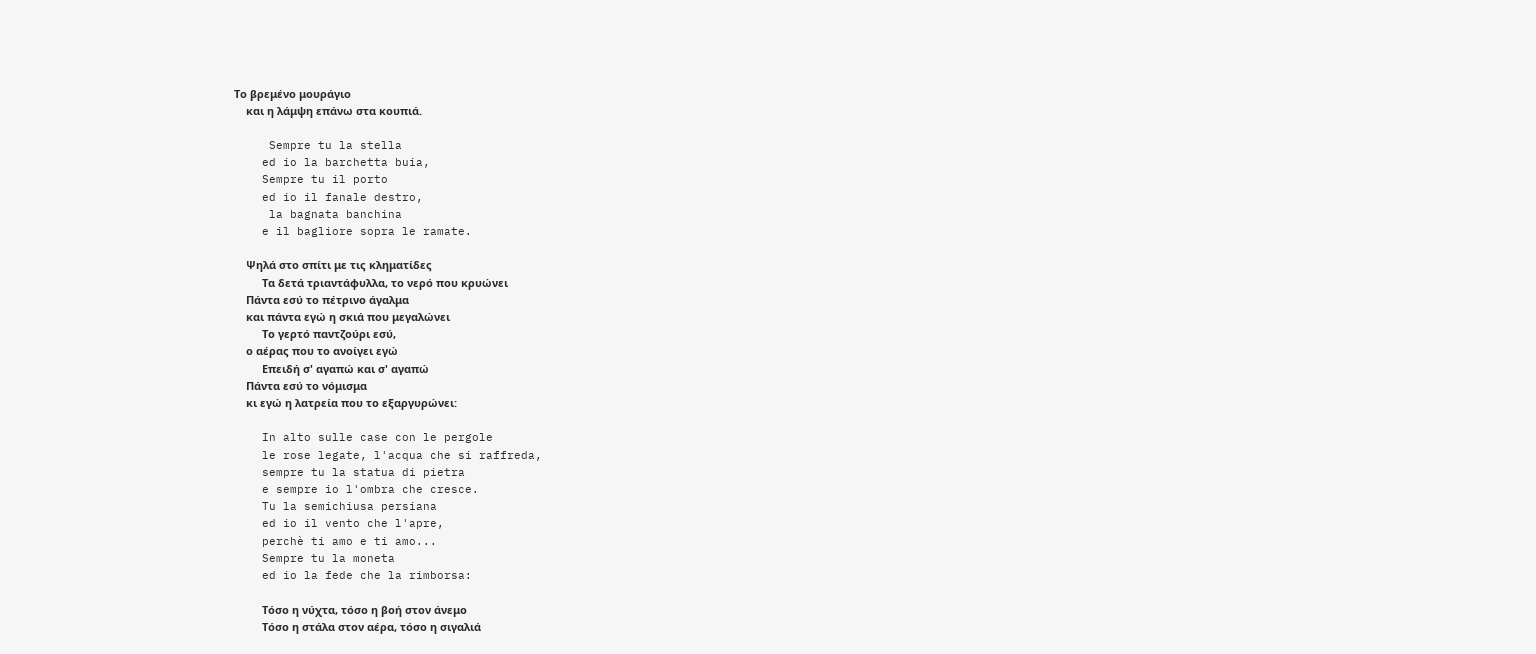Tο βρεμένο μουράγιο
    και η λάμψη επάνω στα κουπιά.

     Sempre tu la stella
    ed io la barchetta buia,
    Sempre tu il porto
    ed io il fanale destro,
     la bagnata banchina
    e il bagliore sopra le ramate.

    Ψηλά στο σπίτι με τις κληματίδες
    Tα δετά τριαντάφυλλα, το νερό που κρυώνει
    Πάντα εσύ το πέτρινο άγαλμα
    και πάντα εγώ η σκιά που μεγαλώνει
    Tο γερτό παντζούρι εσύ,
    ο αέρας που το ανοίγει εγώ
    Eπειδή σ' αγαπώ και σ' αγαπώ
    Πάντα εσύ το νόμισμα
    κι εγώ η λατρεία που το εξαργυρώνει:

    In alto sulle case con le pergole
    le rose legate, l'acqua che si raffreda,
    sempre tu la statua di pietra
    e sempre io l'ombra che cresce.
    Tu la semichiusa persiana
    ed io il vento che l'apre,
    perchè ti amo e ti amo...
    Sempre tu la moneta
    ed io la fede che la rimborsa:

    Tόσο η νύχτα, τόσο η βοή στον άνεμο
    Tόσο η στάλα στον αέρα, τόσο η σιγαλιά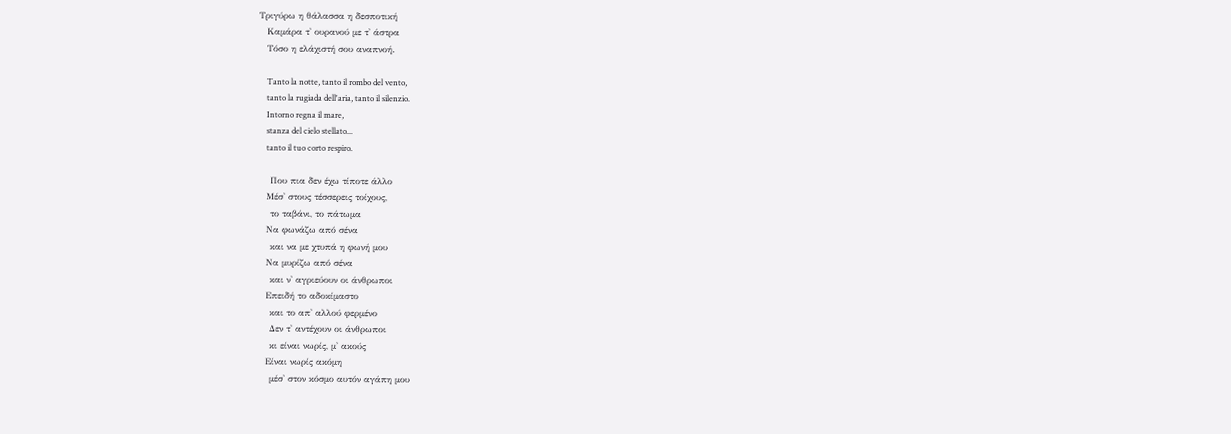Tριγύρω η θάλασσα η δεσποτική
    Kαμάρα τ' ουρανού με τ' άστρα
    Tόσο η ελάχιστή σου αναπνοή.

    Tanto la notte, tanto il rombo del vento,
    tanto la rugiada dell'aria, tanto il silenzio.
    Intorno regna il mare,
    stanza del cielo stellato...
    tanto il tuo corto respiro.

    Που πια δεν έχω τίποτε άλλο
    Mέσ' στους τέσσερεις τοίχους,
    το ταβάνι, το πάτωμα
    Nα φωνάζω από σένα
    και να με χτυπά η φωνή μου
    Nα μυρίζω από σένα
    και ν' αγριεύουν οι άνθρωποι
    Eπειδή το αδοκίμαστο
    και το απ' αλλού φερμένο
    Δεν τ' αντέχουν οι άνθρωποι
    κι είναι νωρίς, μ' ακούς
    Eίναι νωρίς ακόμη
    μέσ' στον κόσμο αυτόν αγάπη μου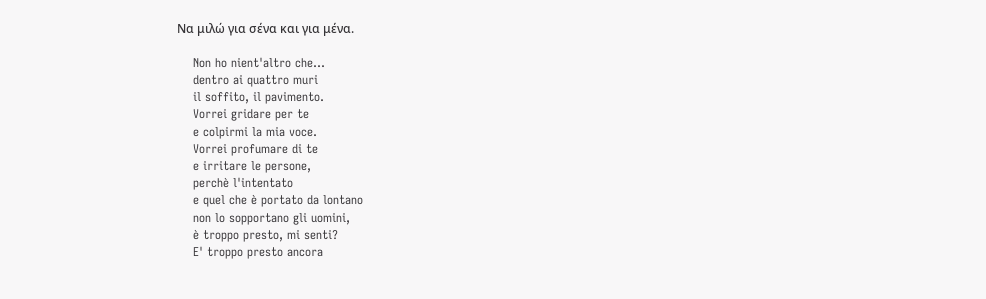Nα μιλώ για σένα και για μένα.

    Non ho nient'altro che...
    dentro ai quattro muri
    il soffito, il pavimento.
    Vorrei gridare per te
    e colpirmi la mia voce.
    Vorrei profumare di te
    e irritare le persone,
    perchè l'intentato
    e quel che è portato da lontano
    non lo sopportano gli uomini,
    è troppo presto, mi senti?
    E' troppo presto ancora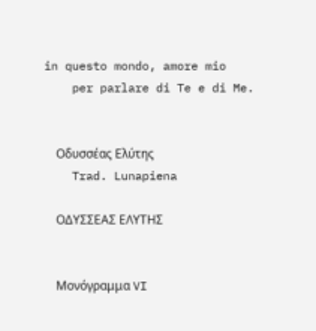in questo mondo, amore mio
    per parlare di Te e di Me.


    Οδυσσέας Ελύτης
    Trad. Lunapiena

    ΟΔΥΣΣΕΑΣ ΕΛΥΤΗΣ


    Μονόγραμμα VI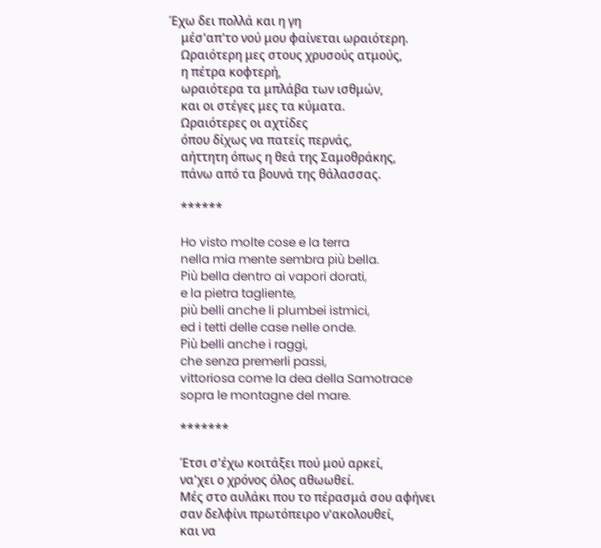Έχω δει πολλά και η γη
    μέσ'απ'το νού μου φαίνεται ωραιότερη.
    Ωραιότερη μες στους χρυσούς ατμούς,
    η πέτρα κοφτερή,
    ωραιότερα τα μπλάβα των ισθμών,
    και οι στέγες μες τα κύματα.
    Ωραιότερες οι αχτίδες
    όπου δίχως να πατείς περνάς,
    αήττητη όπως η θεά της Σαμοθράκης,
    πάνω από τα βουνά της θάλασσας.

    ******

    Ho visto molte cose e la terra
    nella mia mente sembra più bella.
    Più bella dentro ai vapori dorati,
    e la pietra tagliente,
    più belli anche li plumbei istmici,
    ed i tetti delle case nelle onde.
    Più belli anche i raggi,
    che senza premerli passi,
    vittoriosa come la dea della Samotrace
    sopra le montagne del mare.

    *******

    Έτσι σ'έχω κοιτάξει πού μού αρκεί,
    να'χει ο χρόνος όλος αθωωθεί.
    Μές στο αυλάκι που το πέρασμά σου αφήνει
    σαν δελφίνι πρωτόπειρο ν'ακολουθεί,
    και να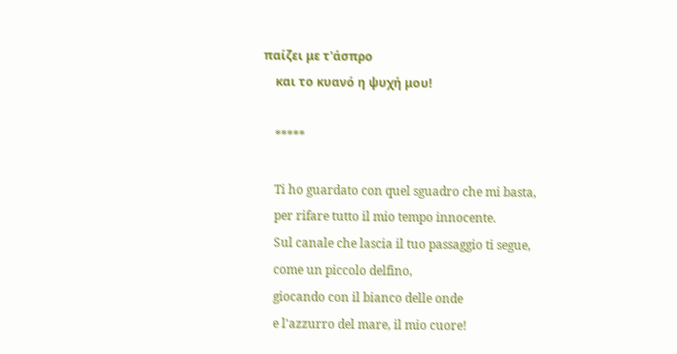παίζει με τ'άσπρο
    και το κυανό η ψυχή μου!

    *****

    Ti ho guardato con quel sguadro che mi basta,
    per rifare tutto il mio tempo innocente.
    Sul canale che lascia il tuo passaggio ti segue,
    come un piccolo delfino,
    giocando con il bianco delle onde
    e l'azzurro del mare, il mio cuore!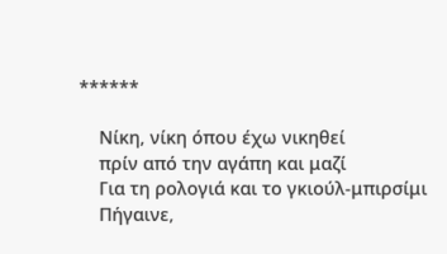******

    Νίκη, νίκη όπου έχω νικηθεί
    πρίν από την αγάπη και μαζί
    Για τη ρολογιά και το γκιούλ-μπιρσίμι
    Πήγαινε,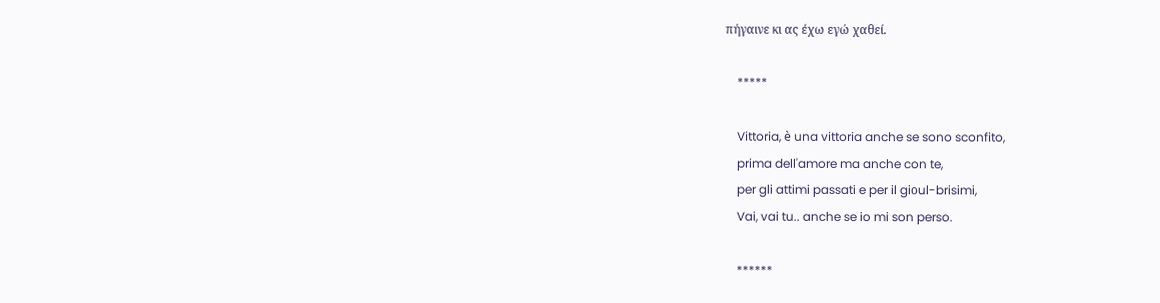πήγαινε κι ας έχω εγώ χαθεί.

    *****

    Vittoria, è una vittoria anche se sono sconfito,
    prima dell'amore ma anche con te,
    per gli attimi passati e per il giοul-brisimi,
    Vai, vai tu.. anche se io mi son perso.

    ******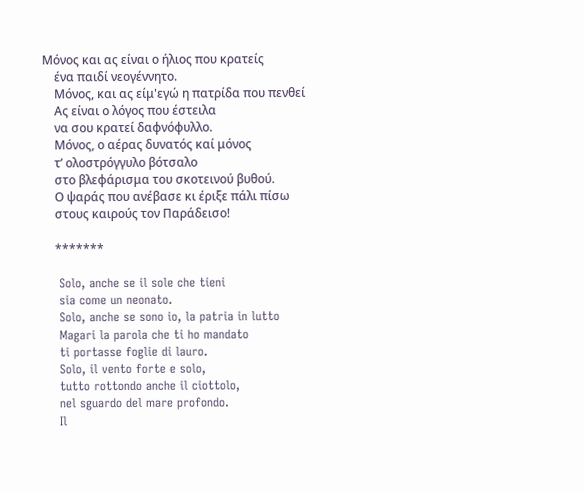Μόνος και ας είναι ο ήλιος που κρατείς
    ένα παιδί νεογέννητο.
    Μόνος, και ας είμ'εγώ η πατρίδα που πενθεί
    Ας είναι ο λόγος που έστειλα
    να σου κρατεί δαφνόφυλλο.
    Μόνος, ο αέρας δυνατός καί μόνος
    τ’ ολοστρόγγυλο βότσαλο
    στο βλεφάρισμα του σκοτεινού βυθού.
    Ο ψαράς που ανέβασε κι έριξε πάλι πίσω
    στους καιρούς τον Παράδεισο!

    *******

    Solo, anche se il sole che tieni
    sia come un neonato.
    Solo, anche se sono io, la patria in lutto
    Magari la parola che ti ho mandato
    ti portasse foglie di lauro.
    Solo, il vento forte e solo,
    tutto rottondo anche il ciottolo,
    nel sguardo del mare profondo.
    Il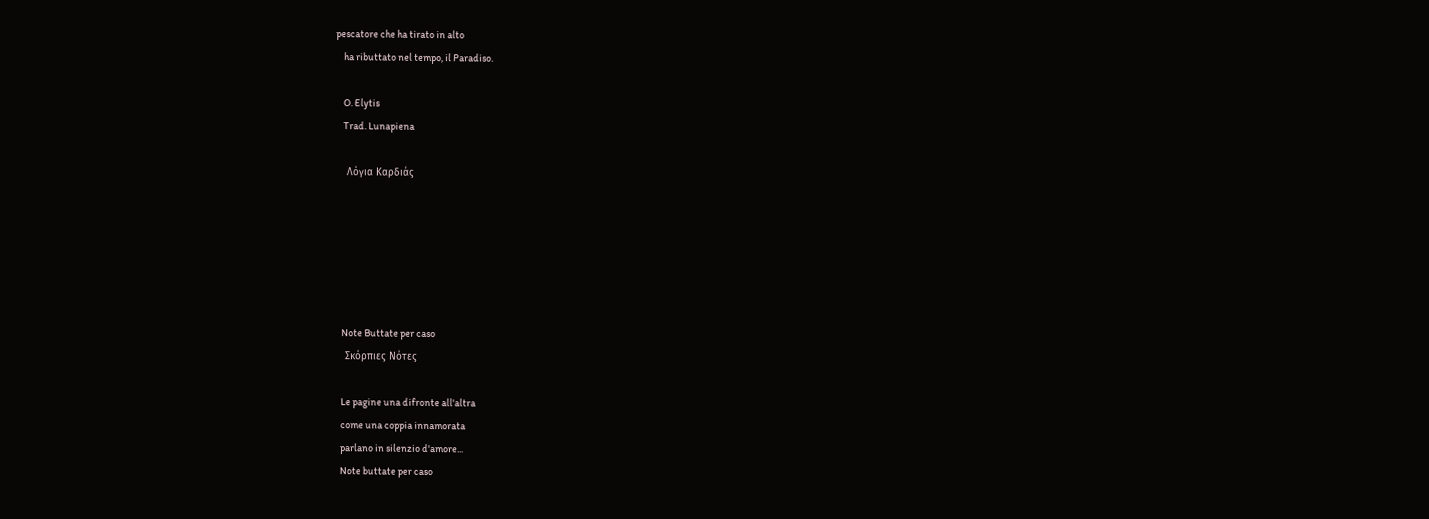pescatore che ha tirato in alto
    ha ributtato nel tempo, il Paradiso.

    O. Elytis
    Trad. Lunapiena

    Λόγια Καρδιάς






    Note Buttate per caso
    Σκόρπιες Νότες

    Le pagine una difronte all'altra
    come una coppia innamorata
    parlano in silenzio d'amore...
    Note buttate per caso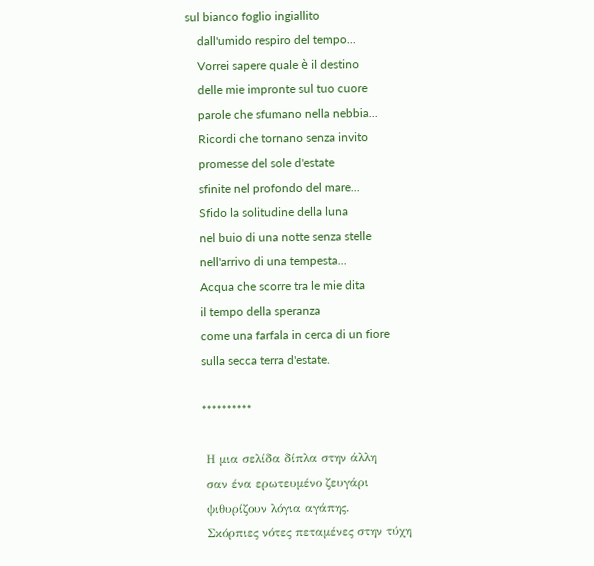sul bianco foglio ingiallito
    dall'umido respiro del tempo...
    Vorrei sapere quale è il destino
    delle mie impronte sul tuo cuore
    parole che sfumano nella nebbia...
    Ricordi che tornano senza invito
    promesse del sole d'estate
    sfinite nel profondo del mare...
    Sfido la solitudine della luna
    nel buio di una notte senza stelle
    nell'arrivo di una tempesta...
    Acqua che scorre tra le mie dita
    il tempo della speranza
    come una farfala in cerca di un fiore
    sulla secca terra d'estate.

    **********

    Η μια σελίδα δίπλα στην άλλη
    σαν ένα ερωτευμένο ζευγάρι
    ψιθυρίζουν λόγια αγάπης.
    Σκόρπιες νότες πεταμένες στην τύχη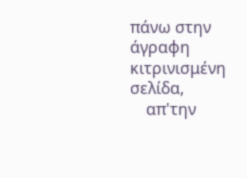πάνω στην άγραφη κιτρινισμένη σελίδα,
    απ'την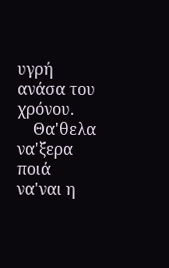υγρή ανάσα του χρόνου.
    Θα'θελα να'ξερα ποιά να'ναι η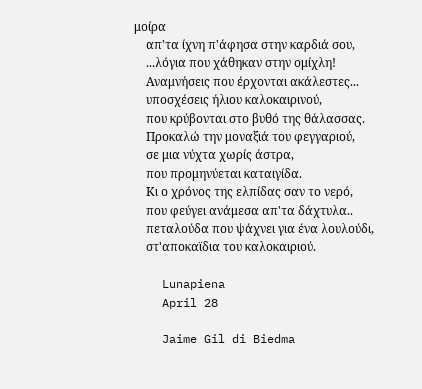μοίρα
    απ'τα ίχνη π'άφησα στην καρδιά σου,
    ...λόγια που χάθηκαν στην ομίχλη!
    Αναμνήσεις που έρχονται ακάλεστες...
    υποσχέσεις ήλιου καλοκαιρινού,
    που κρύβονται στο βυθό της θάλασσας.
    Προκαλώ την μοναξιά του φεγγαριού,
    σε μια νύχτα χωρίς άστρα,
    που προμηνύεται καταιγίδα.
    Κι ο χρόνος της ελπίδας σαν το νερό,
    που φεύγει ανάμεσα απ'τα δάχτυλα..
    πεταλούδα που ψάχνει για ένα λουλούδι,
    στ'αποκαϊδια του καλοκαιριού.

    Lunapiena
    April 28

    Jaime Gil di Biedma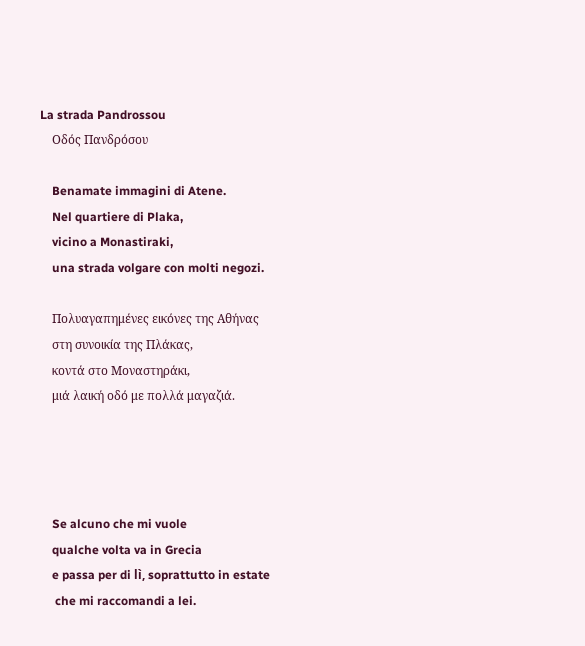La strada Pandrossou
    Οδός Πανδρόσου

    Benamate immagini di Atene.
    Nel quartiere di Plaka,
    vicino a Monastiraki,
    una strada volgare con molti negozi.

    Πολυαγαπημένες εικόνες της Αθήνας
    στη συνοικία της Πλάκας,
    κοντά στο Μοναστηράκι,
    μιά λαική οδό με πολλά μαγαζιά.




    Se alcuno che mi vuole
    qualche volta va in Grecia
    e passa per di lì, soprattutto in estate
     che mi raccomandi a lei.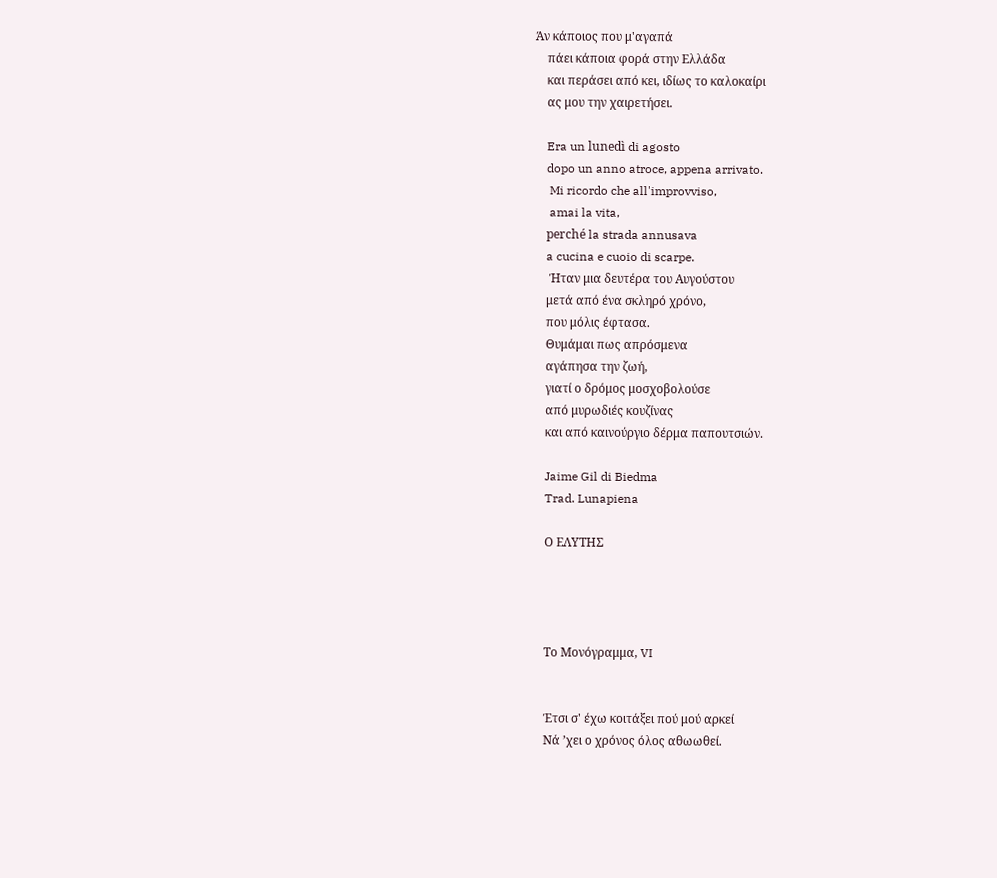Άν κάποιος που μ'αγαπά
    πάει κάποια φορά στην Ελλάδα
    και περάσει από κει, ιδίως το καλοκαίρι
    ας μου την χαιρετήσει.

    Era un lunedì di agosto
    dopo un anno atroce, appena arrivato.
     Mi ricordo che all'improvviso,
     amai la vita,
    perché la strada annusava
    a cucina e cuoio di scarpe.
     Ήταν μια δευτέρα του Αυγούστου
    μετά από ένα σκληρό χρόνο,
    που μόλις έφτασα.
    Θυμάμαι πως απρόσμενα
    αγάπησα την ζωή,
    γιατί ο δρόμος μοσχοβολούσε
    από μυρωδιές κουζίνας
    και από καινούργιο δέρμα παπουτσιών.

    Jaime Gil di Biedma
    Trad. Lunapiena

    Ο ΕΛΥΤΗΣ




    Το Μονόγραμμα, VI


    Έτσι σ' έχω κοιτάξει πού μού αρκεί
    Νά ’χει ο χρόνος όλος αθωωθεί.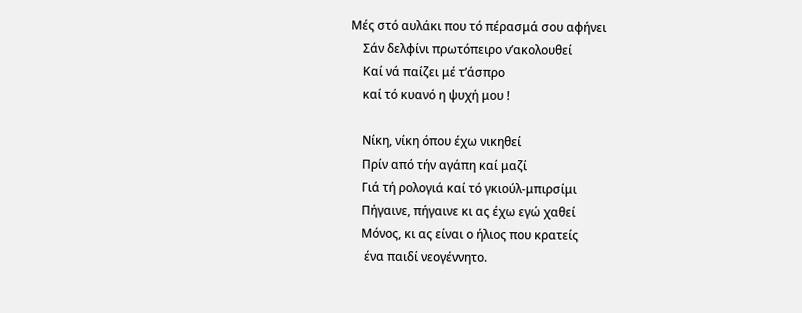Μές στό αυλάκι που τό πέρασμά σου αφήνει
    Σάν δελφίνι πρωτόπειρο ν’ακολουθεί
    Καί νά παίζει μέ τ’άσπρο
    καί τό κυανό η ψυχή μου !

    Νίκη, νίκη όπου έχω νικηθεί
    Πρίν από τήν αγάπη καί μαζί
    Γιά τή ρολογιά καί τό γκιούλ-μπιρσίμι
    Πήγαινε, πήγαινε κι ας έχω εγώ χαθεί
    Μόνος, κι ας είναι ο ήλιος που κρατείς
     ένα παιδί νεογέννητο.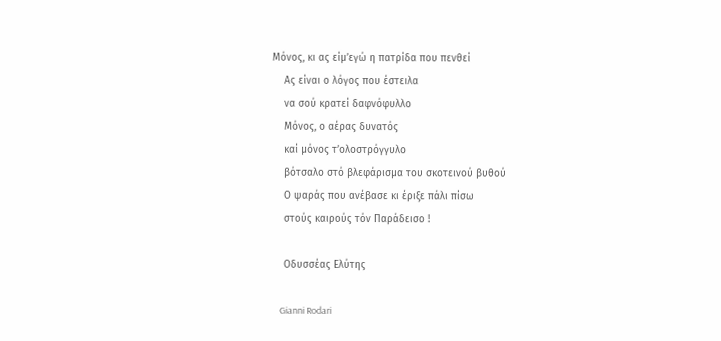Μόνος, κι ας είμ’εγώ η πατρίδα που πενθεί
    Ας είναι ο λόγος που έστειλα
    να σού κρατεί δαφνόφυλλο
    Μόνος, ο αέρας δυνατός
    καί μόνος τ’ολοστρόγγυλο
    βότσαλο στό βλεφάρισμα του σκοτεινού βυθού
    Ο ψαράς που ανέβασε κι έριξε πάλι πίσω
    στούς καιρούς τόν Παράδεισο !

    Οδυσσέας Ελύτης

    Gianni Rodari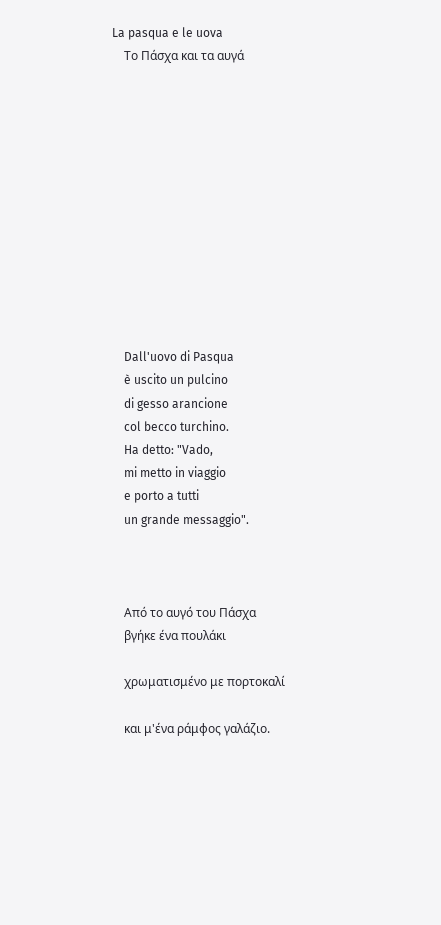La pasqua e le uova
    Το Πάσχα και τα αυγά












    Dall'uovo di Pasqua
    è uscito un pulcino
    di gesso arancione
    col becco turchino.
    Ha detto: "Vado,
    mi metto in viaggio
    e porto a tutti
    un grande messaggio".



    Από το αυγό του Πάσχα
    βγήκε ένα πουλάκι

    χρωματισμένο με πορτοκαλί

    και μ'ένα ράμφος γαλάζιο.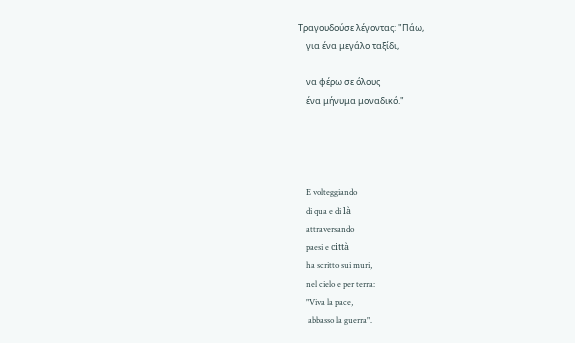Τραγουδούσε λέγοντας: "Πάω,
    για ένα μεγάλο ταξίδι,

    να φέρω σε όλους
    ένα μήνυμα μοναδικό."




    E volteggiando
    di qua e di là
    attraversando
    paesi e città
    ha scritto sui muri,
    nel cielo e per terra:
    "Viva la pace,
     abbasso la guerra".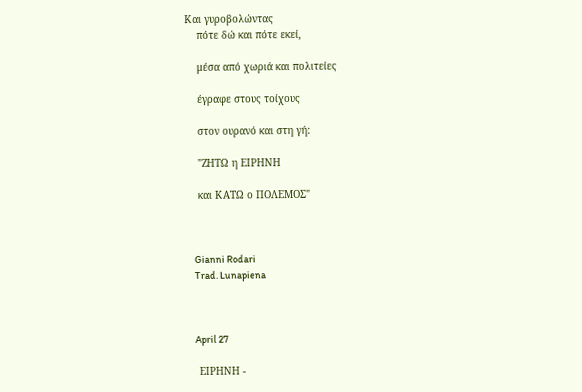Και γυροβολώντας
    πότε δώ και πότε εκεί,

    μέσα από χωριά και πολιτείες

    έγραφε στους τοίχους

    στον ουρανό και στη γή:

    "ΖΗΤΩ η ΕΙΡΗΝΗ

    και ΚΑΤΩ ο ΠΟΛΕΜΟΣ"



    Gianni Rodari
    Trad. Lunapiena



    April 27

    ΕΙΡΗΝΗ -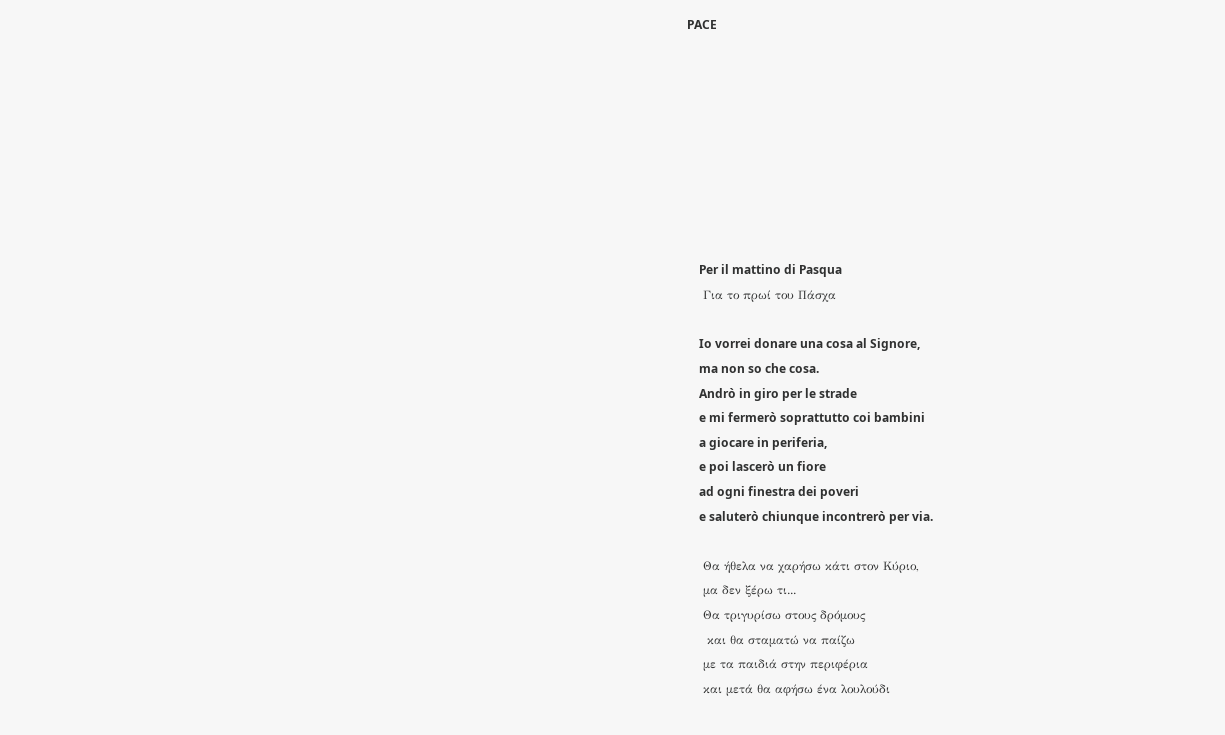PACE









    Per il mattino di Pasqua
    Για το πρωί του Πάσχα

    Io vorrei donare una cosa al Signore,
    ma non so che cosa.
    Andrò in giro per le strade
    e mi fermerò soprattutto coi bambini
    a giocare in periferia,
    e poi lascerò un fiore
    ad ogni finestra dei poveri
    e saluterò chiunque incontrerò per via.

    Θα ήθελα να χαρήσω κάτι στον Κύριο,
    μα δεν ξέρω τι...
    Θα τριγυρίσω στους δρόμους
     και θα σταματώ να παίζω
    με τα παιδιά στην περιφέρια
    και μετά θα αφήσω ένα λουλούδι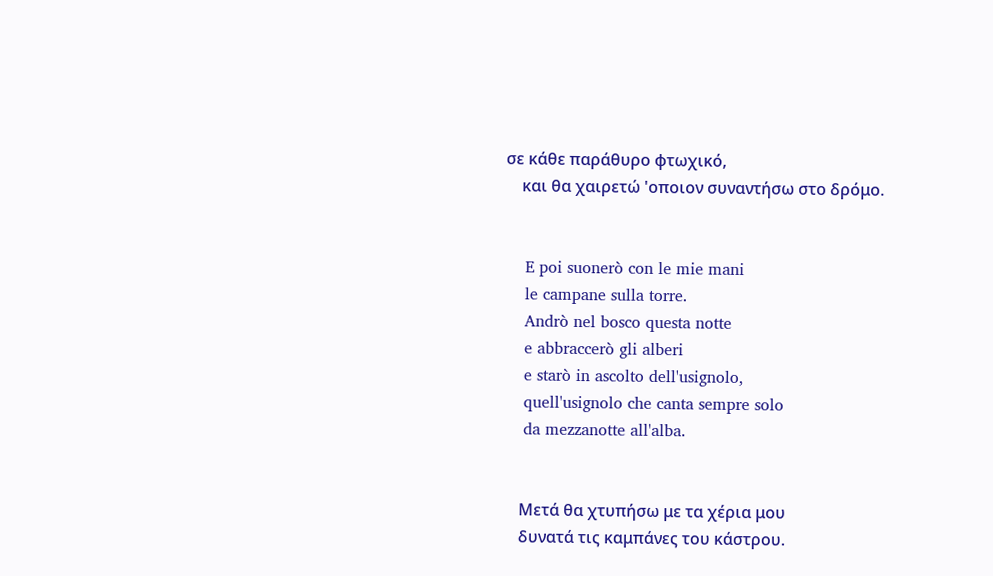σε κάθε παράθυρο φτωχικό,
    και θα χαιρετώ 'οποιον συναντήσω στο δρόμο.


    E poi suonerò con le mie mani
    le campane sulla torre.
    Andrò nel bosco questa notte
    e abbraccerò gli alberi
    e starò in ascolto dell'usignolo,
    quell'usignolo che canta sempre solo
    da mezzanotte all'alba.


    Μετά θα χτυπήσω με τα χέρια μου
    δυνατά τις καμπάνες του κάστρου.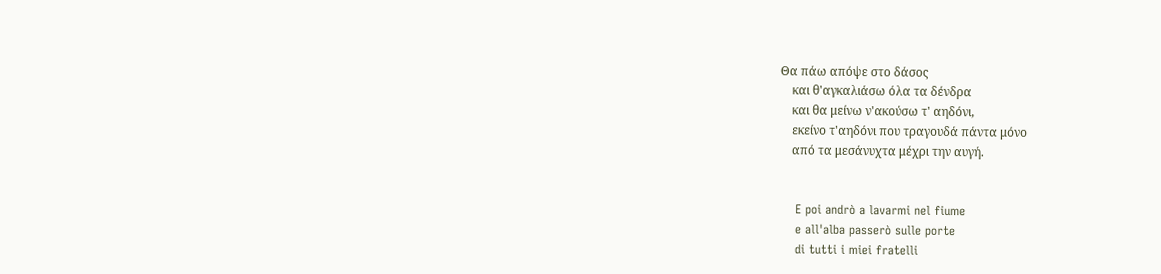Θα πάω απόψε στο δάσος
    και θ'αγκαλιάσω όλα τα δένδρα
    και θα μείνω ν'ακούσω τ' αηδόνι,
    εκείνο τ'αηδόνι που τραγουδά πάντα μόνο
    από τα μεσάνυχτα μέχρι την αυγή.


    E poi andrò a lavarmi nel fiume
    e all'alba passerò sulle porte
    di tutti i miei fratelli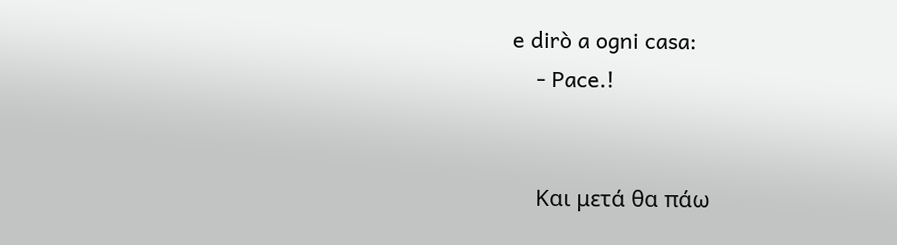e dirò a ogni casa:
    - Pace.!


    Και μετά θα πάω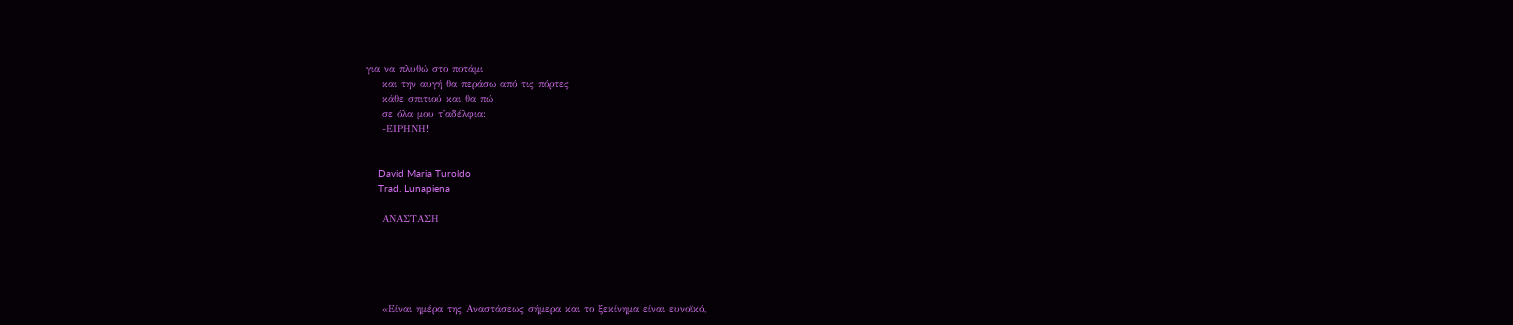για να πλυθώ στο ποτάμι
    και την αυγή θα περάσω από τις πόρτες
    κάθε σπιτιού και θα πώ
    σε όλα μου τ'αδέλφια:
    -ΕΙΡΗΝΗ!


    David Maria Turoldo
    Trad. Lunapiena

    ΑΝΑΣΤΑΣΗ





    «Είναι ημέρα της Αναστάσεως σήμερα και το ξεκίνημα είναι ευνοϊκό,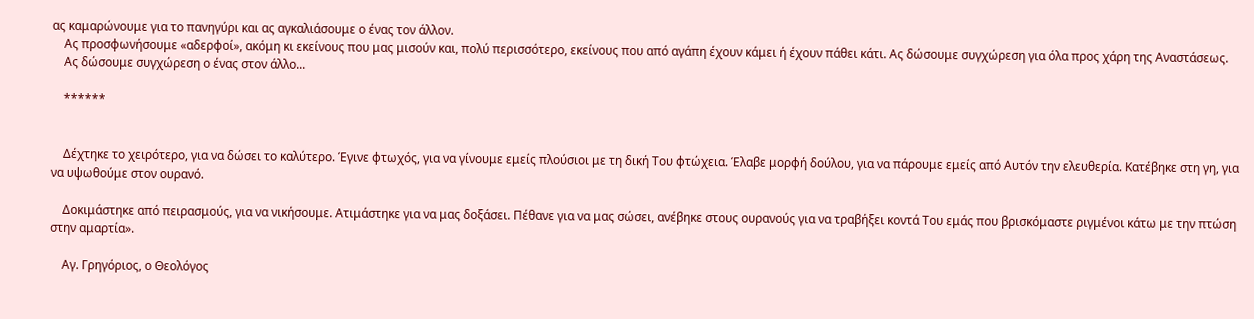ας καμαρώνουμε για το πανηγύρι και ας αγκαλιάσουμε ο ένας τον άλλον.
    Ας προσφωνήσουμε «αδερφοί», ακόμη κι εκείνους που μας μισούν και, πολύ περισσότερο, εκείνους που από αγάπη έχουν κάμει ή έχουν πάθει κάτι. Ας δώσουμε συγχώρεση για όλα προς χάρη της Αναστάσεως.
    Ας δώσουμε συγχώρεση ο ένας στον άλλο...

    ******


    Δέχτηκε το χειρότερο, για να δώσει το καλύτερο. Έγινε φτωχός, για να γίνουμε εμείς πλούσιοι με τη δική Του φτώχεια. Έλαβε μορφή δούλου, για να πάρουμε εμείς από Αυτόν την ελευθερία. Κατέβηκε στη γη, για να υψωθούμε στον ουρανό.

    Δοκιμάστηκε από πειρασμούς, για να νικήσουμε. Ατιμάστηκε για να μας δοξάσει. Πέθανε για να μας σώσει, ανέβηκε στους ουρανούς για να τραβήξει κοντά Του εμάς που βρισκόμαστε ριγμένοι κάτω με την πτώση στην αμαρτία».

    Αγ. Γρηγόριος, ο Θεολόγος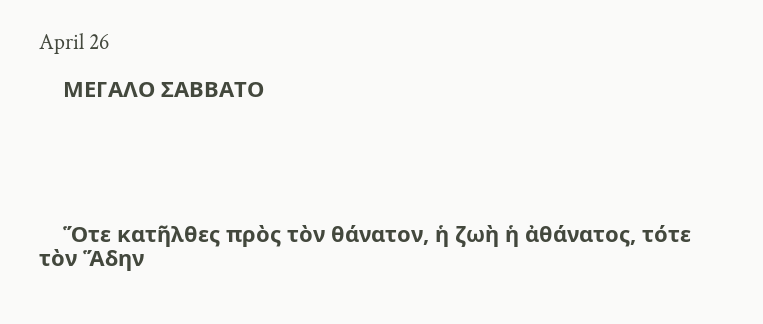April 26

    ΜΕΓΑΛΟ ΣΑΒΒΑΤΟ





    Ὅτε κατῆλθες πρὸς τὸν θάνατον, ἡ ζωὴ ἡ ἀθάνατος, τότε τὸν Ἅδην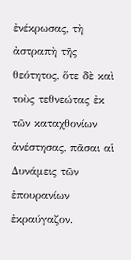ἐνέκρωσας, τὴ ἀστραπὴ τῆς θεότητος, ὅτε δὲ καὶ τοὺς τεθνεώτας ἐκ τῶν καταχθονίων ἀνέστησας, πᾶσαι αἱ Δυνάμεις τῶν ἐπουρανίων ἐκραύγαζον.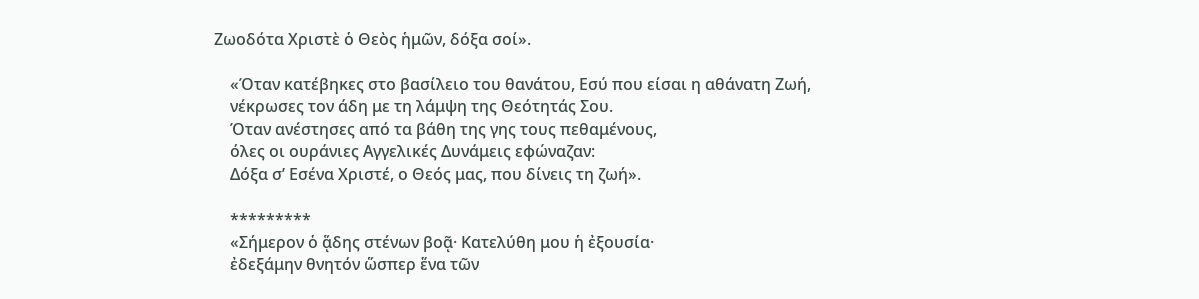Ζωοδότα Χριστὲ ὁ Θεὸς ἡμῶν, δόξα σοί».

    «Όταν κατέβηκες στο βασίλειο του θανάτου, Εσύ που είσαι η αθάνατη Ζωή,
    νέκρωσες τον άδη με τη λάμψη της Θεότητάς Σου.
    Όταν ανέστησες από τα βάθη της γης τους πεθαμένους,
    όλες οι ουράνιες Αγγελικές Δυνάμεις εφώναζαν:
    Δόξα σ’ Εσένα Χριστέ, ο Θεός μας, που δίνεις τη ζωή».

    *********
    «Σήμερον ὁ ᾅδης στένων βοᾷ· Κατελύθη μου ἡ ἐξουσία·
    ἐδεξάμην θνητόν ὥσπερ ἕνα τῶν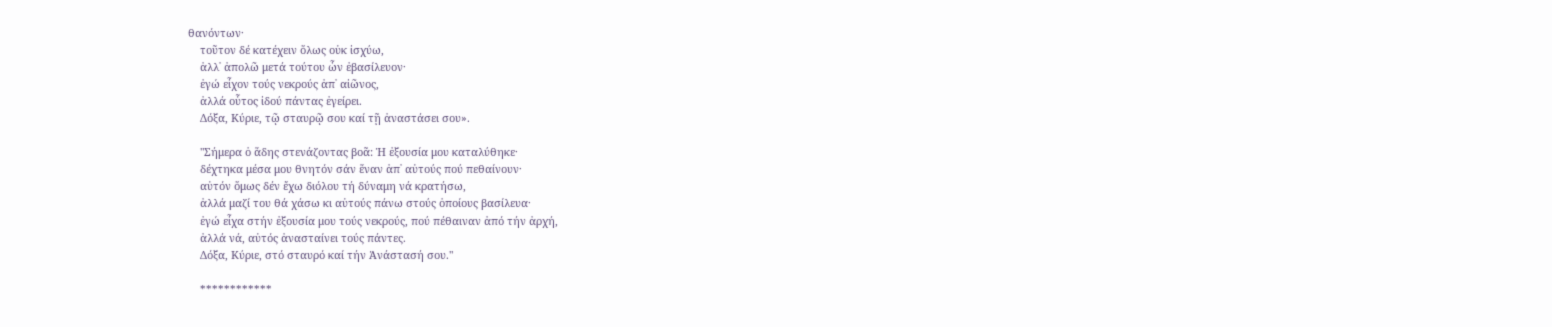θανόντων·
    τοῦτον δέ κατέχειν ὅλως οὐκ ἰσχύω,
    ἀλλ᾽ ἀπολῶ μετά τούτου ὧν ἐβασίλευον·
    ἐγώ εἶχον τούς νεκρούς ἀπ᾽ αἰῶνος,
    ἀλλά οὗτος ἰδού πάντας ἐγείρει.
    Δόξα, Κύριε, τῷ σταυρῷ σου καί τῇ ἀναστάσει σου».

    "Σήμερα ὁ ἅδης στενάζοντας βοᾶ: Ἡ ἐξουσία μου καταλύθηκε·
    δέχτηκα μέσα μου θνητόν σάν ἕναν ἀπ᾽ αὐτούς πού πεθαίνουν·
    αὐτόν ὅμως δέν ἔχω διόλου τή δύναμη νά κρατήσω,
    ἀλλά μαζί του θά χάσω κι αὐτούς πάνω στούς ὁποίους βασίλευα·
    ἐγώ εἶχα στήν ἐξουσία μου τούς νεκρούς, πού πέθαιναν ἀπό τήν ἀρχή,
    ἀλλά νά, αὐτός ἀνασταίνει τούς πάντες.
    Δόξα, Κύριε, στό σταυρό καί τήν Ἀνάστασή σου."

    ************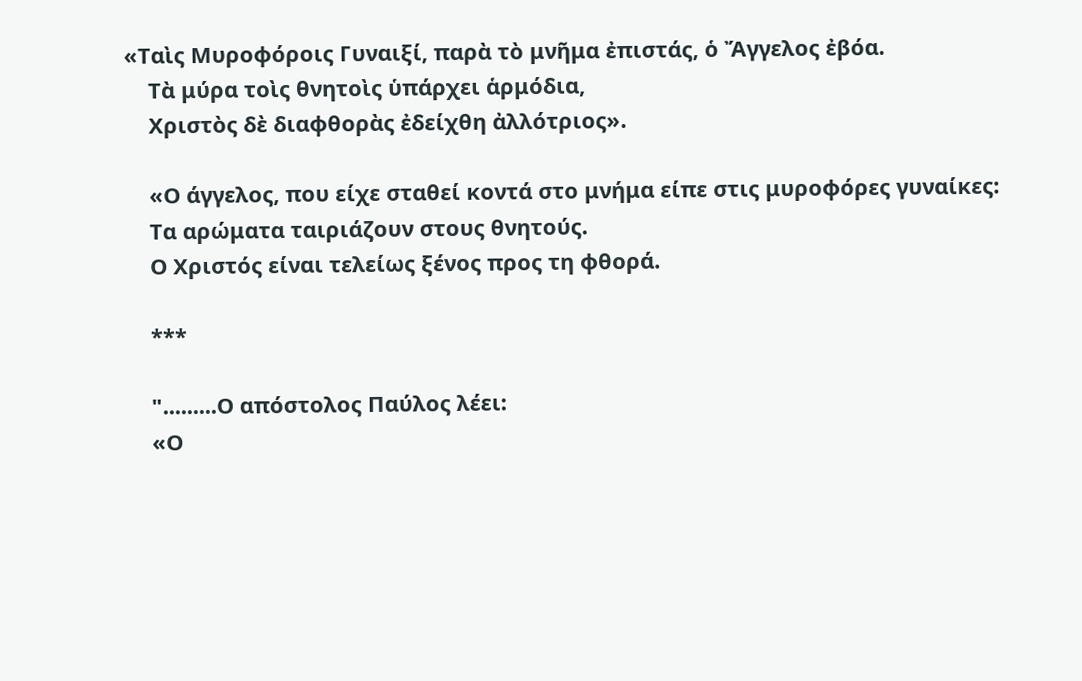«Ταὶς Μυροφόροις Γυναιξί, παρὰ τὸ μνῆμα ἐπιστάς, ὁ Ἄγγελος ἐβόα.
    Τὰ μύρα τοὶς θνητοὶς ὑπάρχει ἁρμόδια,
    Χριστὸς δὲ διαφθορὰς ἐδείχθη ἀλλότριος».

    «Ο άγγελος, που είχε σταθεί κοντά στο μνήμα είπε στις μυροφόρες γυναίκες:
    Τα αρώματα ταιριάζουν στους θνητούς.
    Ο Χριστός είναι τελείως ξένος προς τη φθορά.

    ***

    ".........Ο απόστολος Παύλος λέει:
    «Ο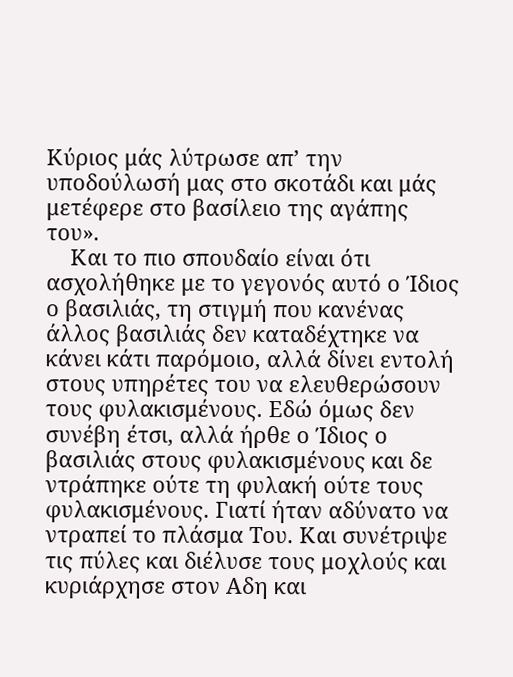Κύριος μάς λύτρωσε απ’ την υποδούλωσή μας στο σκοτάδι και μάς μετέφερε στο βασίλειο της αγάπης του».
    Και το πιο σπουδαίο είναι ότι ασχολήθηκε με το γεγονός αυτό ο Ίδιος ο βασιλιάς, τη στιγμή που κανένας άλλος βασιλιάς δεν καταδέχτηκε να κάνει κάτι παρόμοιο, αλλά δίνει εντολή στους υπηρέτες του να ελευθερώσουν τους φυλακισμένους. Εδώ όμως δεν συνέβη έτσι, αλλά ήρθε ο Ίδιος ο βασιλιάς στους φυλακισμένους και δε ντράπηκε ούτε τη φυλακή ούτε τους φυλακισμένους. Γιατί ήταν αδύνατο να ντραπεί το πλάσμα Του. Και συνέτριψε τις πύλες και διέλυσε τους μοχλούς και κυριάρχησε στον Αδη και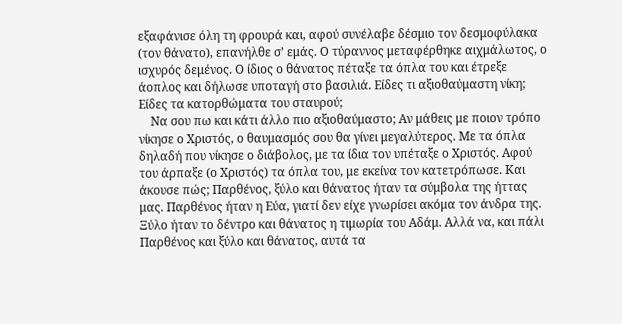εξαφάνισε όλη τη φρουρά και, αφού συνέλαβε δέσμιο τον δεσμοφύλακα (τον θάνατο), επανήλθε σ’ εμάς. Ο τύραννος μεταφέρθηκε αιχμάλωτος, ο ισχυρός δεμένος. Ο ίδιος ο θάνατος πέταξε τα όπλα του και έτρεξε άοπλος και δήλωσε υποταγή στο βασιλιά. Είδες τι αξιοθαύμαστη νίκη; Είδες τα κατορθώματα του σταυρού;
    Να σου πω και κάτι άλλο πιο αξιοθαύμαστο; Αν μάθεις με ποιον τρόπο νίκησε ο Χριστός, ο θαυμασμός σου θα γίνει μεγαλύτερος. Με τα όπλα δηλαδή που νίκησε ο διάβολος, με τα ίδια τον υπέταξε ο Χριστός. Αφού του άρπαξε (ο Χριστός) τα όπλα του, με εκείνα τον κατετρόπωσε. Και άκουσε πώς; Παρθένος, ξύλο και θάνατος ήταν τα σύμβολα της ήττας μας. Παρθένος ήταν η Εύα, γιατί δεν είχε γνωρίσει ακόμα τον άνδρα της. Ξύλο ήταν το δέντρο και θάνατος η τιμωρία του Αδάμ. Αλλά να, και πάλι Παρθένος και ξύλο και θάνατος, αυτά τα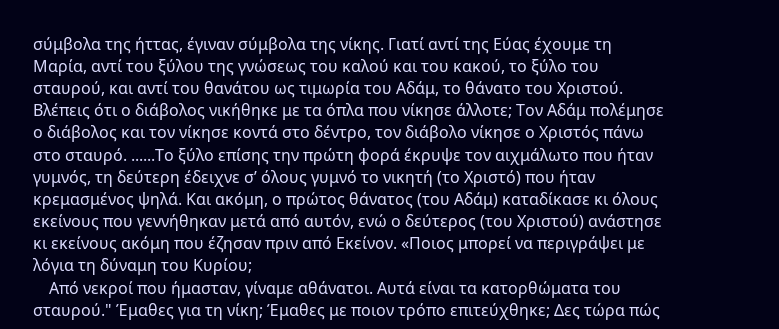σύμβολα της ήττας, έγιναν σύμβολα της νίκης. Γιατί αντί της Εύας έχουμε τη Μαρία, αντί του ξύλου της γνώσεως του καλού και του κακού, το ξύλο του σταυρού, και αντί του θανάτου ως τιμωρία του Αδάμ, το θάνατο του Χριστού. Βλέπεις ότι ο διάβολος νικήθηκε με τα όπλα που νίκησε άλλοτε; Τον Αδάμ πολέμησε ο διάβολος και τον νίκησε κοντά στο δέντρο, τον διάβολο νίκησε ο Χριστός πάνω στο σταυρό. ......Το ξύλο επίσης την πρώτη φορά έκρυψε τον αιχμάλωτο που ήταν γυμνός, τη δεύτερη έδειχνε σ’ όλους γυμνό το νικητή (το Χριστό) που ήταν κρεμασμένος ψηλά. Και ακόμη, ο πρώτος θάνατος (του Αδάμ) καταδίκασε κι όλους εκείνους που γεννήθηκαν μετά από αυτόν, ενώ ο δεύτερος (του Χριστού) ανάστησε κι εκείνους ακόμη που έζησαν πριν από Εκείνον. «Ποιος μπορεί να περιγράψει με λόγια τη δύναμη του Κυρίου;
    Από νεκροί που ήμασταν, γίναμε αθάνατοι. Αυτά είναι τα κατορθώματα του σταυρού." Έμαθες για τη νίκη; Έμαθες με ποιον τρόπο επιτεύχθηκε; Δες τώρα πώς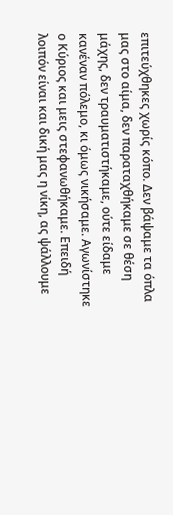επιτεύχθηκες χωρίς κόπο. Δεν βάψαμε τα όπλα μας στο αίμα, δεν παραταχθήκαμε σε θέση μάχης, δεν τραυματιστήκαμε, ούτε είδαμε κανέναν πόλεμο, κι όμως νικήσαμε. Αγωνίστηκε ο Κύριος και μεις στεφανωθήκαμε. Επειδή λοιπόν είναι και δική μας η νίκη, ας ψάλλουμε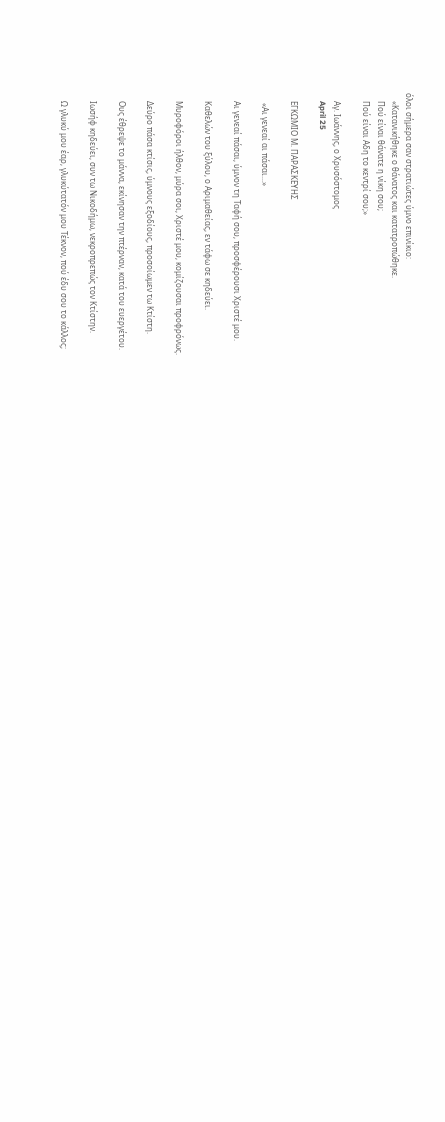όλοι σήμερα σαν στρατιώτες ύμνο επινίκιο:
    «Κατανικήθηκε ο θάνατος και κατατροπώθηκε.
    Πού είναι θάνατε η νίκη σου;
    Πού είναι Αδη το κεντρί σου;»

    Αγ. Ιωάννης, ο Χρυσόστομος
    April 25

    ΕΓΚΩΜΙΟ Μ. ΠΑΡΑΣΚΕΥΗΣ

     «Αι γενεαί αι πάσαι...»

    Αι γενεαί πάσαι, ύμνον τη Ταφή σου, προσφέρουσι Χριστέ μου.

    Καθελών του ξύλου, ο Αριμαθείας, εν τάφω σε κηδεύει.

    Μυροφόροι ήλθον, μύρα σοι, Χριστέ μου, κομίζουσαι προφρόνως.

    Δεύρο πάσα κτίσις, ύμνους εξοδίους, προσοίωμεν τω Κτίστη.

    Ους έθρεψε το μάννα, εκίνησαν την πτέρναν, κατά του ευεργέτου.

    Ιωσήφ κηδεύει, συν τω Νικοδήμω, νεκροπρεπώς τον Κτίστην.

    Ω γλυκύ μου έαρ, γλυκύτατόν μου Τέκνον, πού έδυ σου το κάλλος;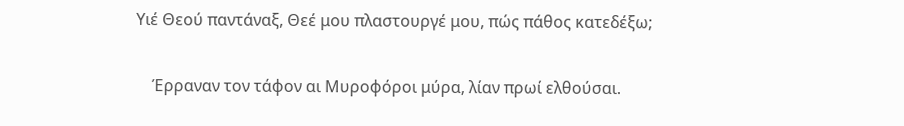Υιέ Θεού παντάναξ, Θεέ μου πλαστουργέ μου, πώς πάθος κατεδέξω;

    Έρραναν τον τάφον αι Μυροφόροι μύρα, λίαν πρωί ελθούσαι.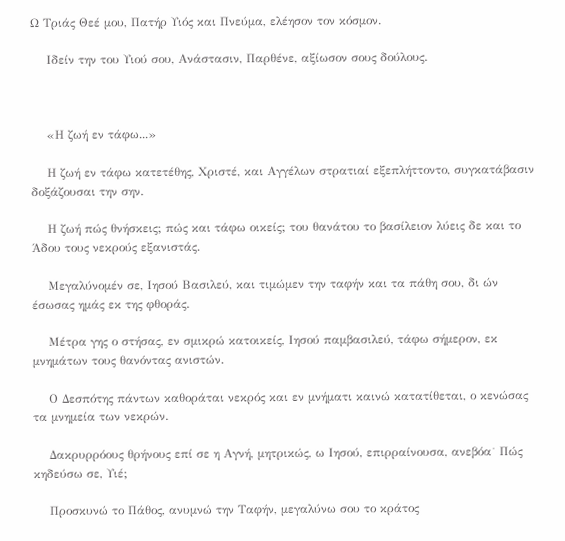Ω Τριάς Θεέ μου, Πατήρ Υιός και Πνεύμα, ελέησον τον κόσμον.

    Ιδείν την του Υιού σου, Ανάστασιν, Παρθένε, αξίωσον σους δούλους.



    «Η ζωή εν τάφω...»

    Η ζωή εν τάφω κατετέθης, Χριστέ, και Αγγέλων στρατιαί εξεπλήττοντο, συγκατάβασιν δοξάζουσαι την σην.

    Η ζωή πώς θνήσκεις; πώς και τάφω οικείς; του θανάτου το βασίλειον λύεις δε και το Άδου τους νεκρούς εξανιστάς.

    Μεγαλύνομέν σε, Ιησού Βασιλεύ, και τιμώμεν την ταφήν και τα πάθη σου, δι ών έσωσας ημάς εκ της φθοράς.

    Μέτρα γης ο στήσας, εν σμικρώ κατοικείς, Ιησού παμβασιλεύ, τάφω σήμερον, εκ μνημάτων τους θανόντας ανιστών.

    Ο Δεσπότης πάντων καθοράται νεκρός και εν μνήματι καινώ κατατίθεται, ο κενώσας τα μνημεία των νεκρών.

    Δακρυρρόους θρήνους επί σε η Αγνή, μητρικώς, ω Ιησού, επιρραίνουσα, ανεβόα˙ Πώς κηδεύσω σε, Υιέ;

    Προσκυνώ το Πάθος, ανυμνώ την Ταφήν, μεγαλύνω σου το κράτος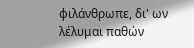φιλάνθρωπε, δι' ων λέλυμαι παθών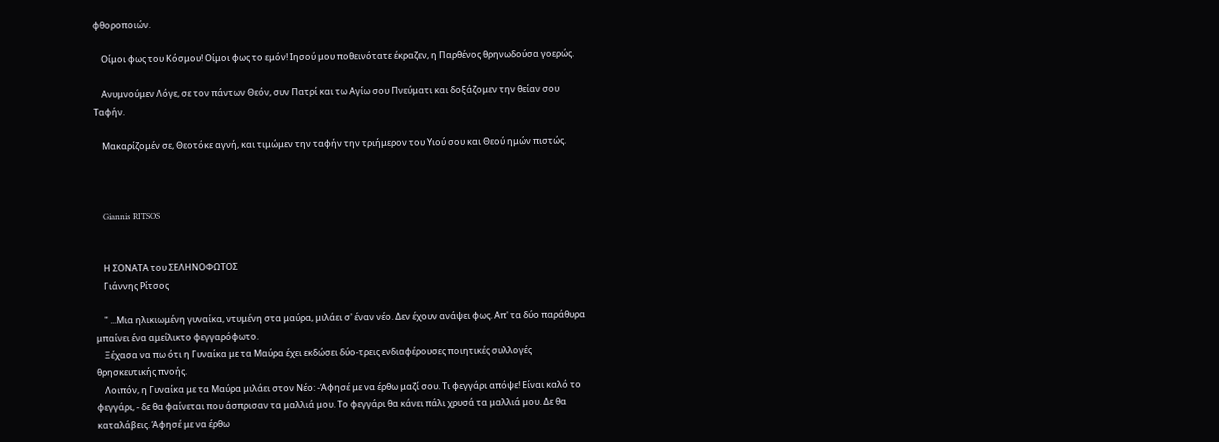φθοροποιών.

    Οίμοι φως του Κόσμου! Οίμοι φως το εμόν! Ιησού μου ποθεινότατε έκραζεν, η Παρθένος θρηνωδούσα γοερώς.

    Ανυμνούμεν Λόγε, σε τον πάντων Θεόν, συν Πατρί και τω Αγίω σου Πνεύματι και δοξάζομεν την θείαν σου Ταφήν.

    Μακαρίζομέν σε, Θεοτόκε αγνή, και τιμώμεν την ταφήν την τριήμερον του Υιού σου και Θεού ημών πιστώς.



    Giannis RITSOS


    Η ΣΟΝΑΤΑ του ΣΕΛΗΝΟΦΩΤΟΣ
    Γιάννης Ρίτσος

    " ...Μια ηλικιωμένη γυναίκα, ντυμένη στα μαύρα, μιλάει σ' έναν νέο. Δεν έχουν ανάψει φως. Απ' τα δύο παράθυρα μπαίνει ένα αμείλικτο φεγγαρόφωτο.
    Ξέχασα να πω ότι η Γυναίκα με τα Μαύρα έχει εκδώσει δύο-τρεις ενδιαφέρουσες ποιητικές συλλογές θρησκευτικής πνοής.
    Λοιπόν, η Γυναίκα με τα Μαύρα μιλάει στον Νέο: -Άφησέ με να έρθω μαζί σου. Τι φεγγάρι απόψε! Είναι καλό το φεγγάρι, - δε θα φαίνεται που άσπρισαν τα μαλλιά μου. Το φεγγάρι θα κάνει πάλι χρυσά τα μαλλιά μου. Δε θα καταλάβεις. Άφησέ με να έρθω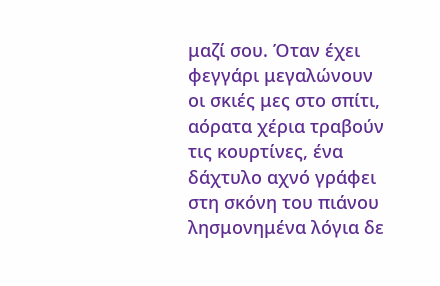μαζί σου. Όταν έχει φεγγάρι μεγαλώνουν οι σκιές μες στο σπίτι, αόρατα χέρια τραβούν τις κουρτίνες, ένα δάχτυλο αχνό γράφει στη σκόνη του πιάνου λησμονημένα λόγια δε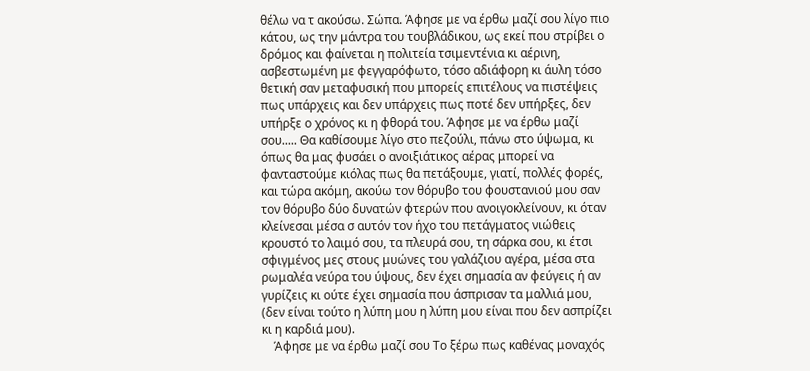θέλω να τ ακούσω. Σώπα. Άφησε με να έρθω μαζί σου λίγο πιο κάτου, ως την μάντρα του τουβλάδικου, ως εκεί που στρίβει ο δρόμος και φαίνεται η πολιτεία τσιμεντένια κι αέρινη, ασβεστωμένη με φεγγαρόφωτο, τόσο αδιάφορη κι άυλη τόσο θετική σαν μεταφυσική που μπορείς επιτέλους να πιστέψεις πως υπάρχεις και δεν υπάρχεις πως ποτέ δεν υπήρξες, δεν υπήρξε ο χρόνος κι η φθορά του. Άφησε με να έρθω μαζί σου..... Θα καθίσουμε λίγο στο πεζούλι, πάνω στο ύψωμα, κι όπως θα μας φυσάει ο ανοιξιάτικος αέρας μπορεί να φανταστούμε κιόλας πως θα πετάξουμε, γιατί, πολλές φορές, και τώρα ακόμη, ακούω τον θόρυβο του φουστανιού μου σαν τον θόρυβο δύο δυνατών φτερών που ανοιγοκλείνουν, κι όταν κλείνεσαι μέσα σ αυτόν τον ήχο του πετάγματος νιώθεις κρουστό το λαιμό σου, τα πλευρά σου, τη σάρκα σου, κι έτσι σφιγμένος μες στους μυώνες του γαλάζιου αγέρα, μέσα στα ρωμαλέα νεύρα του ύψους, δεν έχει σημασία αν φεύγεις ή αν γυρίζεις κι ούτε έχει σημασία που άσπρισαν τα μαλλιά μου, (δεν είναι τούτο η λύπη μου η λύπη μου είναι που δεν ασπρίζει κι η καρδιά μου).
    Άφησε με να έρθω μαζί σου Το ξέρω πως καθένας μοναχός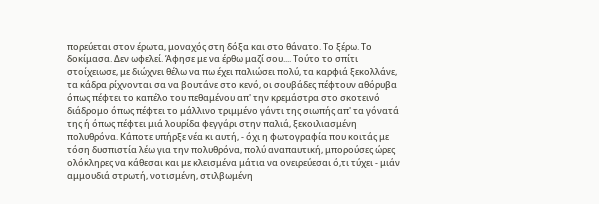πορεύεται στον έρωτα, μοναχός στη δόξα και στο θάνατο. Το ξέρω. Το δοκίμασα. Δεν ωφελεί. Άφησε με να έρθω μαζί σου.... Τούτο το σπίτι στοίχειωσε, με διώχνει θέλω να πω έχει παλιώσει πολύ, τα καρφιά ξεκολλάνε, τα κάδρα ρίχνονται σα να βουτάνε στο κενό, οι σουβάδες πέφτουν αθόρυβα όπως πέφτει το καπέλο του πεθαμένου απ' την κρεμάστρα στο σκοτεινό διάδρομο όπως πέφτει το μάλλινο τριμμένο γάντι της σιωπής απ' τα γόνατά της ή όπως πέφτει μιά λουρίδα φεγγάρι στην παλιά, ξεκοιλιασμένη πολυθρόνα. Κάποτε υπήρξε νέα κι αυτή, - όχι η φωτογραφία που κοιτάς με τόση δυσπιστία λέω για την πολυθρόνα, πολύ αναπαυτική, μπορούσες ώρες ολόκληρες να κάθεσαι και με κλεισμένα μάτια να ονειρεύεσαι ό,τι τύχει - μιάν αμμουδιά στρωτή, νοτισμένη, στιλβωμένη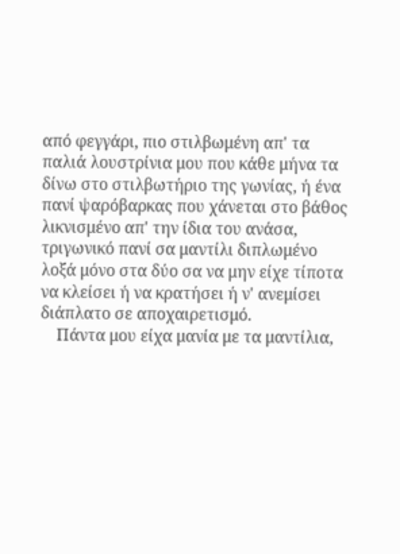από φεγγάρι, πιο στιλβωμένη απ' τα παλιά λουστρίνια μου που κάθε μήνα τα δίνω στο στιλβωτήριο της γωνίας, ή ένα πανί ψαρόβαρκας που χάνεται στο βάθος λικνισμένο απ' την ίδια του ανάσα, τριγωνικό πανί σα μαντίλι διπλωμένο λοξά μόνο στα δύο σα να μην είχε τίποτα να κλείσει ή να κρατήσει ή ν' ανεμίσει διάπλατο σε αποχαιρετισμό.
    Πάντα μου είχα μανία με τα μαντίλια,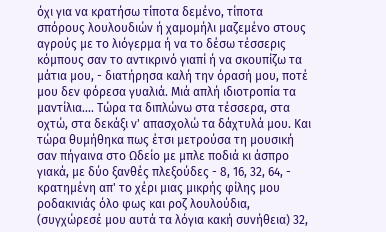όχι για να κρατήσω τίποτα δεμένο, τίποτα σπόρους λουλουδιών ή χαμομήλι μαζεμένο στους αγρούς με το λιόγερμα ή να το δέσω τέσσερις κόμπους σαν το αντικρινό γιαπί ή να σκουπίζω τα μάτια μου, - διατήρησα καλή την όρασή μου, ποτέ μου δεν φόρεσα γυαλιά. Μιά απλή ιδιοτροπία τα μαντίλια.... Τώρα τα διπλώνω στα τέσσερα, στα οχτώ, στα δεκάξι ν' απασχολώ τα δάχτυλά μου. Και τώρα θυμήθηκα πως έτσι μετρούσα τη μουσική σαν πήγαινα στο Ωδείο με μπλε ποδιά κι άσπρο γιακά, με δύο ξανθές πλεξούδες - 8, 16, 32, 64, - κρατημένη απ' το χέρι μιας μικρής φίλης μου ροδακινιάς όλο φως και ροζ λουλούδια, (συγχώρεσέ μου αυτά τα λόγια κακή συνήθεια) 32,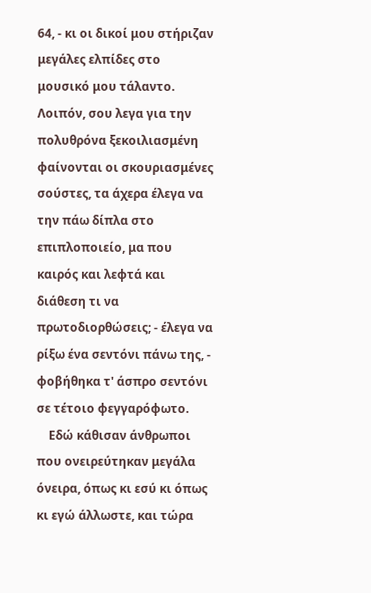64, - κι οι δικοί μου στήριζαν μεγάλες ελπίδες στο μουσικό μου τάλαντο. Λοιπόν, σου λεγα για την πολυθρόνα ξεκοιλιασμένη φαίνονται οι σκουριασμένες σούστες, τα άχερα έλεγα να την πάω δίπλα στο επιπλοποιείο, μα που καιρός και λεφτά και διάθεση τι να πρωτοδιορθώσεις; - έλεγα να ρίξω ένα σεντόνι πάνω της, - φοβήθηκα τ' άσπρο σεντόνι σε τέτοιο φεγγαρόφωτο.
    Εδώ κάθισαν άνθρωποι που ονειρεύτηκαν μεγάλα όνειρα, όπως κι εσύ κι όπως κι εγώ άλλωστε, και τώρα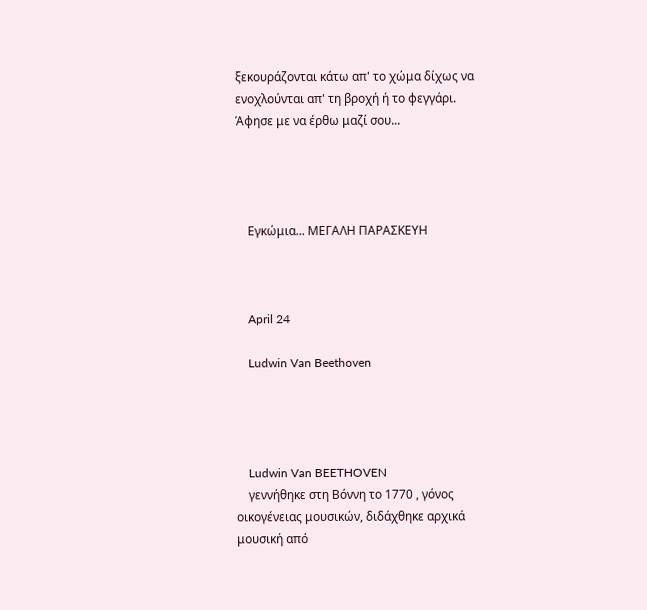ξεκουράζονται κάτω απ' το χώμα δίχως να ενοχλούνται απ' τη βροχή ή το φεγγάρι. Άφησε με να έρθω μαζί σου...




    Εγκώμια... ΜΕΓΑΛΗ ΠΑΡΑΣΚΕΥΗ



    April 24

    Ludwin Van Beethoven




    Ludwin Van BEETHOVEN
    γεννήθηκε στη Βόννη το 1770 , γόνος οικογένειας μουσικών, διδάχθηκε αρχικά μουσική από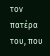τον πατέρα του, που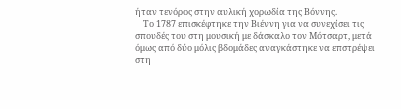ήταν τενόρος στην αυλική χορωδία της Βόννης.
    Το 1787 επισκέφτηκε την Βιέννη για να συνεχίσει τις σπουδές του στη μουσική με δάσκαλο τον Μότσαρτ, μετά όμως από δύο μόλις βδομάδες αναγκάστηκε να επστρέψει στη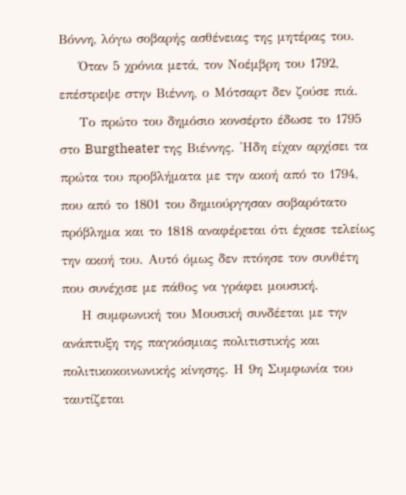Βόννη, λόγω σοβαρής ασθένειας της μητέρας του.
    Όταν 5 χρόνια μετά, τον Νοέμβρη του 1792, επέστρεψε στην Βιέννη, ο Μότσαρτ δεν ζούσε πιά.
    Το πρώτο του δημόσιο κονσέρτο έδωσε το 1795 στο Burgtheater της Βιέννης. 'Ηδη είχαν αρχίσει τα πρώτα του προβλήματα με την ακοή από το 1794, που από το 1801 του δημιούργησαν σοβαρότατο πρόβλημα και το 1818 αναφέρεται ότι έχασε τελείως την ακοή του. Αυτό όμως δεν πτόησε τον συνθέτη που συνέχισε με πάθος να γράφει μουσική.
    Η συμφωνική του Μουσική συνδέεται με την ανάπτυξη της παγκόσμιας πολιτιστικής και πολιτικοκοινωνικής κίνησης. Η 9η Συμφωνία του ταυτίζεται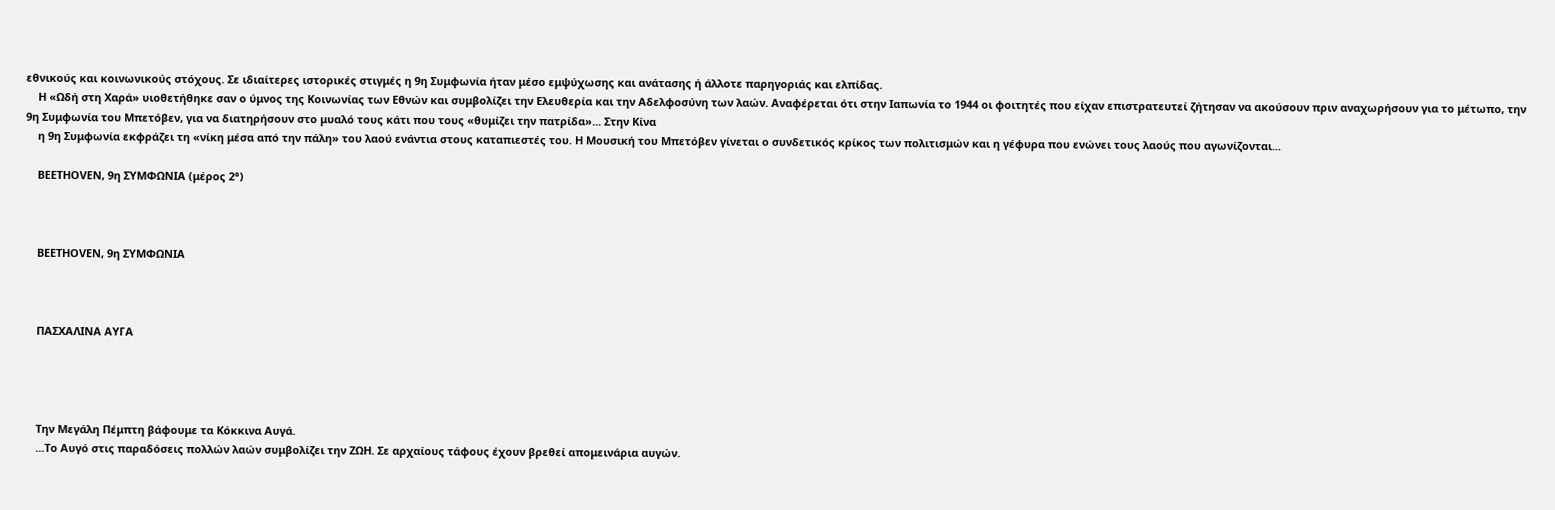εθνικούς και κοινωνικούς στόχους. Σε ιδιαίτερες ιστορικές στιγμές η 9η Συμφωνία ήταν μέσο εμψύχωσης και ανάτασης ή άλλοτε παρηγοριάς και ελπίδας.
    Η «Ωδή στη Χαρά» υιοθετήθηκε σαν ο ύμνος της Κοινωνίας των Εθνών και συμβολίζει την Ελευθερία και την Αδελφοσύνη των λαών. Αναφέρεται ότι στην Ιαπωνία το 1944 οι φοιτητές που είχαν επιστρατευτεί ζήτησαν να ακούσουν πριν αναχωρήσουν για το μέτωπο, την 9η Συμφωνία του Μπετόβεν, για να διατηρήσουν στο μυαλό τους κάτι που τους «θυμίζει την πατρίδα»... Στην Κίνα
    η 9η Συμφωνία εκφράζει τη «νίκη μέσα από την πάλη» του λαού ενάντια στους καταπιεστές του. Η Μουσική του Μπετόβεν γίνεται ο συνδετικός κρίκος των πολιτισμών και η γέφυρα που ενώνει τους λαούς που αγωνίζονται...

    BEETHOVEN, 9η ΣΥΜΦΩΝΙΑ (μέρος 2°)



    BEETHOVEN, 9η ΣΥΜΦΩΝΙΑ



    ΠΑΣΧΑΛΙΝΑ ΑΥΓΑ




    Την Μεγάλη Πέμπτη βάφουμε τα Κόκκινα Αυγά.
    ...Το Αυγό στις παραδόσεις πολλών λαών συμβολίζει την ΖΩΗ. Σε αρχαίους τάφους έχουν βρεθεί απομεινάρια αυγών.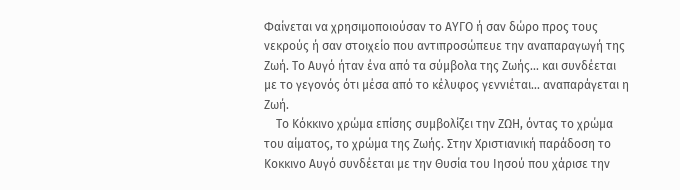Φαίνεται να χρησιμοποιούσαν το ΑΥΓΟ ή σαν δώρο προς τους νεκρούς ή σαν στοιχείο που αντιπροσώπευε την αναπαραγωγή της Ζωή. Το Αυγό ήταν ένα από τα σύμβολα της Ζωής... και συνδέεται με το γεγονός ότι μέσα από το κέλυφος γεννιέται... αναπαράγεται η Ζωή.
    Το Κόκκινο χρώμα επίσης συμβολίζει την ΖΩΗ, όντας το χρώμα του αίματος, το χρώμα της Ζωής. Στην Χριστιανική παράδοση το Κοκκινο Αυγό συνδέεται με την Θυσία του Ιησού που χάρισε την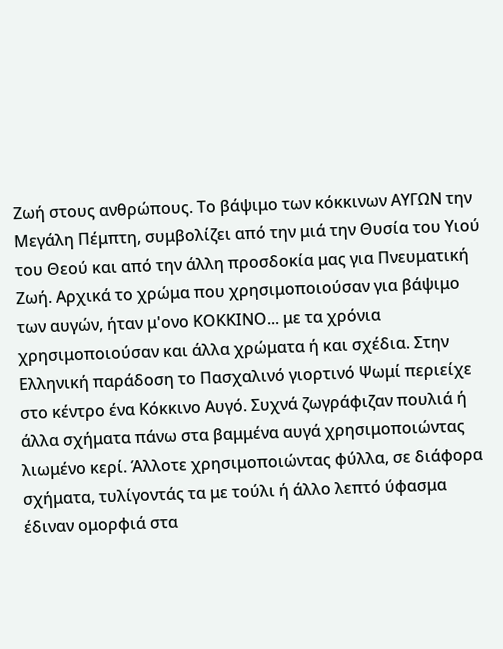Ζωή στους ανθρώπους. Το βάψιμο των κόκκινων ΑΥΓΩΝ την Μεγάλη Πέμπτη, συμβολίζει από την μιά την Θυσία του Υιού του Θεού και από την άλλη προσδοκία μας για Πνευματική Ζωή. Αρχικά το χρώμα που χρησιμοποιούσαν για βάψιμο των αυγών, ήταν μ'ονο ΚΟΚΚΙΝΟ... με τα χρόνια χρησιμοποιούσαν και άλλα χρώματα ή και σχέδια. Στην Ελληνική παράδοση το Πασχαλινό γιορτινό Ψωμί περιείχε στο κέντρο ένα Κόκκινο Αυγό. Συχνά ζωγράφιζαν πουλιά ή άλλα σχήματα πάνω στα βαμμένα αυγά χρησιμοποιώντας λιωμένο κερί. Άλλοτε χρησιμοποιώντας φύλλα, σε διάφορα σχήματα, τυλίγοντάς τα με τούλι ή άλλο λεπτό ύφασμα έδιναν ομορφιά στα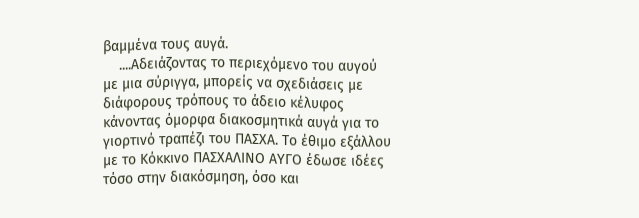βαμμένα τους αυγά.
    ....Αδειάζοντας το περιεχόμενο του αυγού με μια σύριγγα, μπορείς να σχεδιάσεις με διάφορους τρόπους το άδειο κέλυφος κάνοντας όμορφα διακοσμητικά αυγά για το γιορτινό τραπέζι του ΠΑΣΧΑ. Το έθιμο εξάλλου με το Κόκκινο ΠΑΣΧΑΛΙΝΟ ΑΥΓΟ έδωσε ιδέες τόσο στην διακόσμηση, όσο και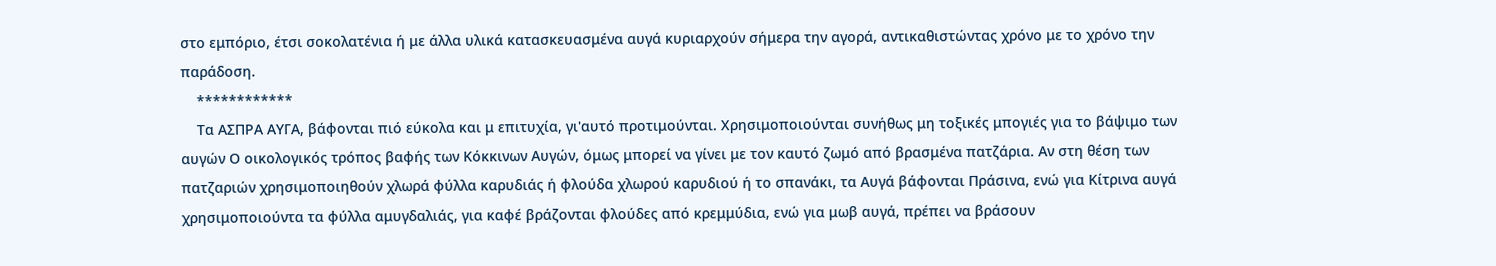στο εμπόριο, έτσι σοκολατένια ή με άλλα υλικά κατασκευασμένα αυγά κυριαρχούν σήμερα την αγορά, αντικαθιστώντας χρόνο με το χρόνο την παράδοση.
    ************
    Τα ΑΣΠΡΑ ΑΥΓΑ, βάφονται πιό εύκολα και μ επιτυχία, γι'αυτό προτιμούνται. Χρησιμοποιούνται συνήθως μη τοξικές μπογιές για το βάψιμο των αυγών Ο οικολογικός τρόπος βαφής των Κόκκινων Αυγών, όμως μπορεί να γίνει με τον καυτό ζωμό από βρασμένα πατζάρια. Αν στη θέση των πατζαριών χρησιμοποιηθούν χλωρά φύλλα καρυδιάς ή φλούδα χλωρού καρυδιού ή το σπανάκι, τα Αυγά βάφονται Πράσινα, ενώ για Κίτρινα αυγά χρησιμοποιούντα τα φύλλα αμυγδαλιάς, για καφέ βράζονται φλούδες από κρεμμύδια, ενώ για μωβ αυγά, πρέπει να βράσουν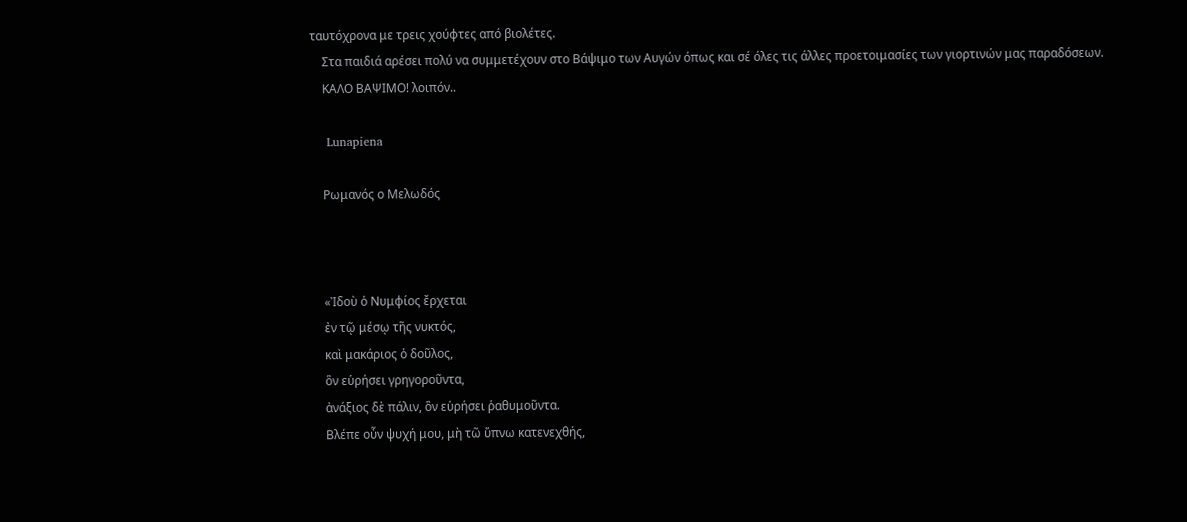ταυτόχρονα με τρεις χούφτες από βιολέτες.
    Στα παιδιά αρέσει πολύ να συμμετέχουν στο Βάψιμο των Αυγών όπως και σέ όλες τις άλλες προετοιμασίες των γιορτινών μας παραδόσεων.
    ΚΑΛΟ ΒΑΨΙΜΟ! λοιπόν..

    Lunapiena

    Ρωμανός ο Μελωδός



    «Ἰδοὺ ὁ Νυμφίος ἔρχεται
    ἐν τῷ μέσῳ τῆς νυκτός,
    καὶ μακάριος ὁ δοῦλος,
    ὃν εὑρήσει γρηγοροῦντα,
    ἀνάξιος δὲ πάλιν, ὃν εὑρήσει ῥαθυμοῦντα.
    Βλέπε οὖν ψυχή μου, μὴ τῶ ὕπνω κατενεχθής,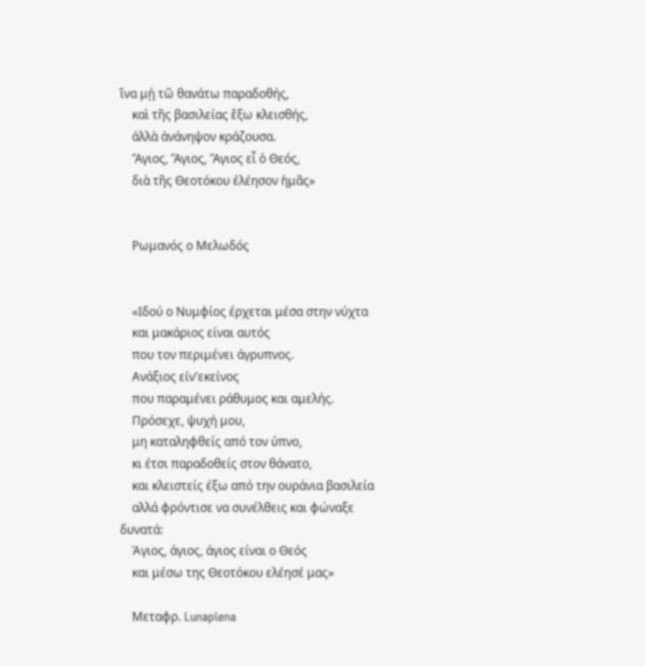ἵνα μῄ τῶ θανάτω παραδοθής,
    καὶ τῆς βασιλείας ἔξω κλεισθής,
    ἀλλὰ ἀνάνηψον κράζουσα.
    Ἅγιος, Ἅγιος, Ἅγιος εἶ ὁ Θεός,
    διὰ τῆς Θεοτόκου ἐλέησον ἡμᾶς»


    Ρωμανός ο Μελωδός


    «Ιδού ο Νυμφίος έρχεται μέσα στην νύχτα
    και μακάριος είναι αυτός
    που τον περιμένει άγρυπνος.
    Ανάξιος είν'εκείνος
    που παραμένει ράθυμος και αμελής.
    Πρόσεχε, ψυχή μου,
    μη καταληφθείς από τον ύπνο,
    κι έτσι παραδοθείς στον θάνατο,
    και κλειστείς έξω από την ουράνια βασιλεία
    αλλά φρόντισε να συνέλθεις και φώναξε δυνατά:
    Άγιος, άγιος, άγιος είναι ο Θεός
    και μέσω της Θεοτόκου ελέησέ μας»

    Μεταφρ. Lunapiena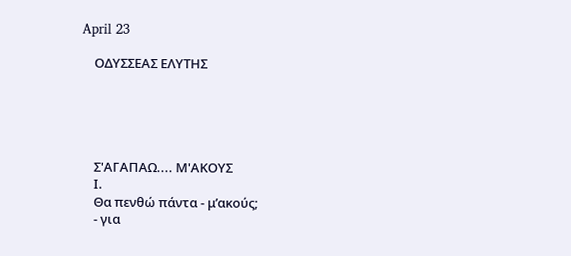April 23

    ΟΔΥΣΣΕΑΣ ΕΛΥΤΗΣ





    Σ'ΑΓΑΠΑΩ.... Μ'ΑΚΟΥΣ
    Ι.
    Θα πενθώ πάντα - μ’ακούς;
    - για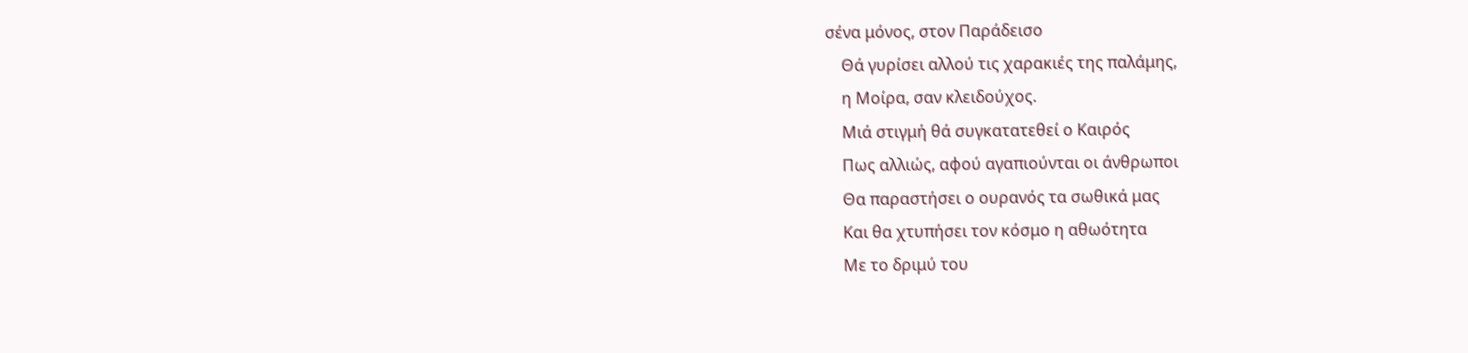σένα μόνος, στον Παράδεισο
    Θά γυρίσει αλλού τις χαρακιές της παλάμης,
    η Μοίρα, σαν κλειδούχος.
    Μιά στιγμή θά συγκατατεθεί ο Καιρός
    Πως αλλιώς, αφού αγαπιούνται οι άνθρωποι
    Θα παραστήσει ο ουρανός τα σωθικά μας
    Και θα χτυπήσει τον κόσμο η αθωότητα
    Με το δριμύ του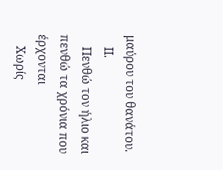μαύρου του θανάτου.
    ΙΙ.
    Πενθώ τον ήλιο και πενθώ τα χρόνια που έρχονται
    Χωρίς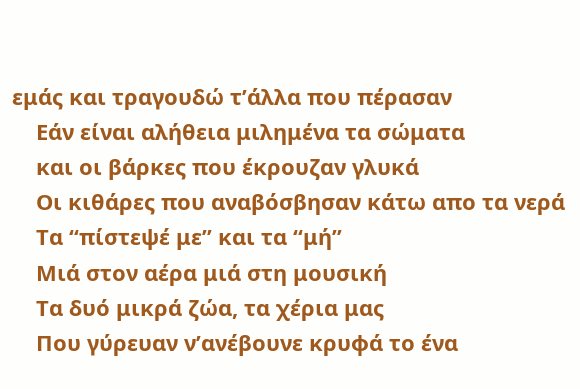εμάς και τραγουδώ τ’άλλα που πέρασαν
    Εάν είναι αλήθεια μιλημένα τα σώματα
    και οι βάρκες που έκρουζαν γλυκά
    Οι κιθάρες που αναβόσβησαν κάτω απο τα νερά
    Τα “πίστεψέ με” και τα “μή”
    Μιά στον αέρα μιά στη μουσική
    Τα δυό μικρά ζώα, τα χέρια μας
    Που γύρευαν ν’ανέβουνε κρυφά το ένα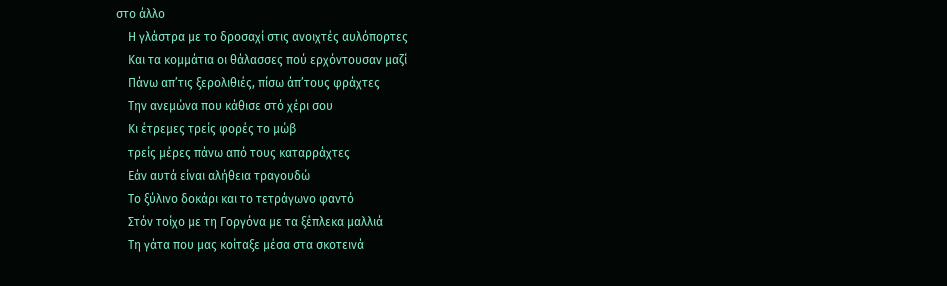στο άλλο
    Η γλάστρα με το δροσαχί στις ανοιχτές αυλόπορτες
    Και τα κομμάτια οι θάλασσες πού ερχόντουσαν μαζί
    Πάνω απ’τις ξερολιθιές, πίσω άπ’τους φράχτες
    Την ανεμώνα που κάθισε στό χέρι σου
    Κι έτρεμες τρείς φορές το μώβ
    τρείς μέρες πάνω από τους καταρράχτες
    Εάν αυτά είναι αλήθεια τραγουδώ
    Το ξύλινο δοκάρι και το τετράγωνο φαντό
    Στόν τοίχο με τη Γοργόνα με τα ξέπλεκα μαλλιά
    Τη γάτα που μας κοίταξε μέσα στα σκοτεινά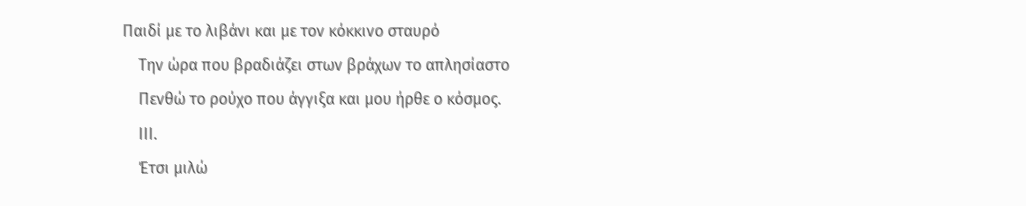Παιδί με το λιβάνι και με τον κόκκινο σταυρό
    Την ώρα που βραδιάζει στων βράχων το απλησίαστο
    Πενθώ το ρούχο που άγγιξα και μου ήρθε ο κόσμος.
    ΙΙΙ.
    Έτσι μιλώ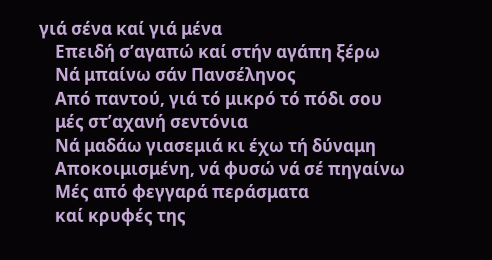γιά σένα καί γιά μένα
    Επειδή σ’αγαπώ καί στήν αγάπη ξέρω
    Νά μπαίνω σάν Πανσέληνος
    Από παντού, γιά τό μικρό τό πόδι σου
    μές στ’αχανή σεντόνια
    Νά μαδάω γιασεμιά κι έχω τή δύναμη
    Αποκοιμισμένη, νά φυσώ νά σέ πηγαίνω
    Μές από φεγγαρά περάσματα
    καί κρυφές της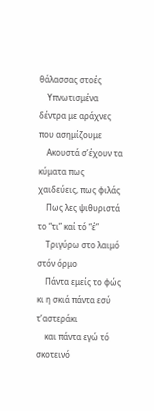θάλασσας στοές
    Υπνωτισμένα δέντρα με αράχνες που ασημίζουμε
    Ακουστά σ’έχουν τα κύματα πως χαιδεύεις, πως φιλάς
    Πως λες ψιθυριστά το “τι” καί τό “έ”
    Τριγύρω στο λαιμό στόν όρμο
    Πάντα εμείς το φώς κι η σκιά πάντα εσύ τ’αστεράκι
    και πάντα εγώ τό σκοτεινό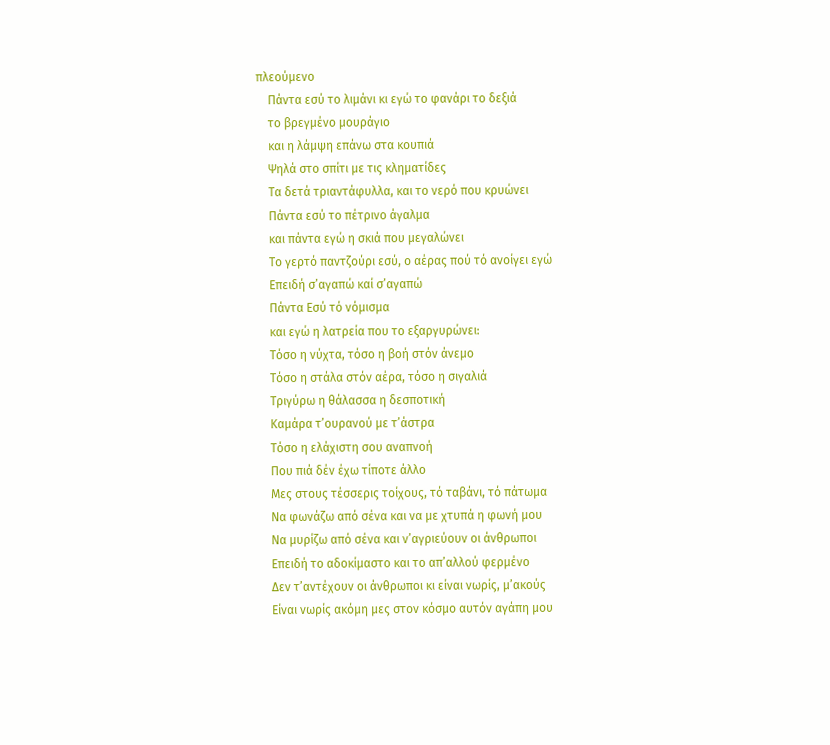πλεούμενο
    Πάντα εσύ το λιμάνι κι εγώ το φανάρι το δεξιά
    το βρεγμένο μουράγιο
    και η λάμψη επάνω στα κουπιά
    Ψηλά στο σπίτι με τις κληματίδες
    Τα δετά τριαντάφυλλα, και το νερό που κρυώνει
    Πάντα εσύ το πέτρινο άγαλμα
    και πάντα εγώ η σκιά που μεγαλώνει
    Το γερτό παντζούρι εσύ, ο αέρας πού τό ανοίγει εγώ
    Επειδή σ’αγαπώ καί σ’αγαπώ
    Πάντα Εσύ τό νόμισμα
    και εγώ η λατρεία που το εξαργυρώνει:
    Τόσο η νύχτα, τόσο η βοή στόν άνεμο
    Τόσο η στάλα στόν αέρα, τόσο η σιγαλιά
    Τριγύρω η θάλασσα η δεσποτική
    Καμάρα τ’ουρανού με τ’άστρα
    Τόσο η ελάχιστη σου αναπνοή
    Που πιά δέν έχω τίποτε άλλο
    Μες στους τέσσερις τοίχους, τό ταβάνι, τό πάτωμα
    Να φωνάζω από σένα και να με χτυπά η φωνή μου
    Να μυρίζω από σένα και ν’αγριεύουν οι άνθρωποι
    Επειδή το αδοκίμαστο και το απ’αλλού φερμένο
    Δεν τ’αντέχουν οι άνθρωποι κι είναι νωρίς, μ’ακούς
    Είναι νωρίς ακόμη μες στον κόσμο αυτόν αγάπη μου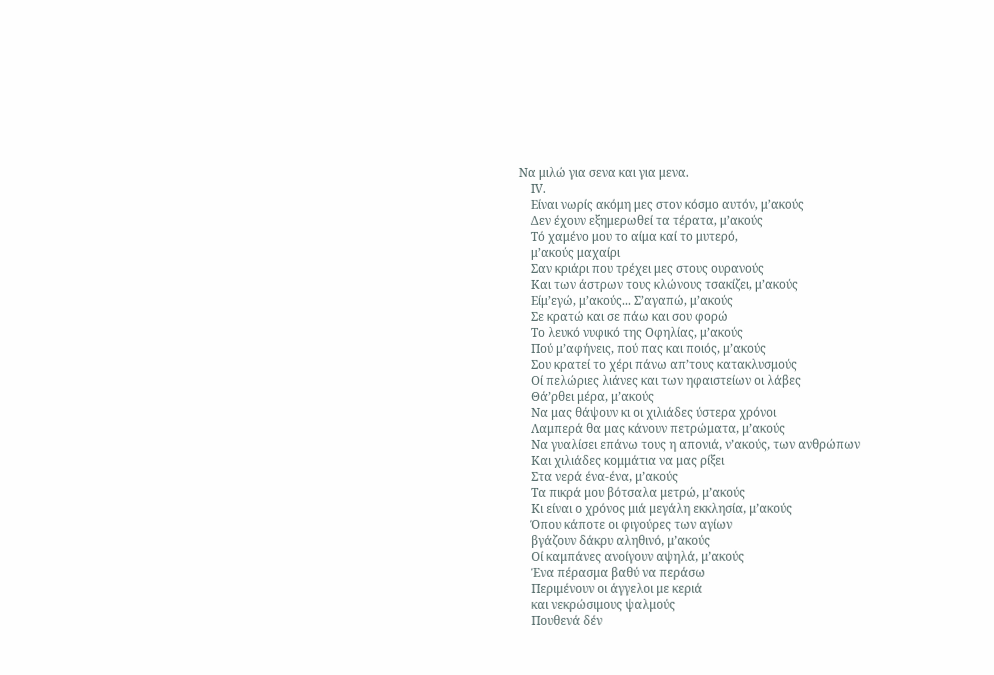Να μιλώ για σενα και για μενα.
    ΙV.
    Είναι νωρίς ακόμη μες στον κόσμο αυτόν, μ’ακούς
    Δεν έχουν εξημερωθεί τα τέρατα, μ’ακούς
    Τό χαμένο μου το αίμα καί το μυτερό,
    μ’ακούς μαχαίρι
    Σαν κριάρι που τρέχει μες στους ουρανούς
    Και των άστρων τους κλώνους τσακίζει, μ’ακούς
    Είμ’εγώ, μ’ακούς... Σ’αγαπώ, μ’ακούς
    Σε κρατώ και σε πάω και σου φορώ
    Το λευκό νυφικό της Οφηλίας, μ’ακούς
    Πού μ’αφήνεις, πού πας και ποιός, μ’ακούς
    Σου κρατεί το χέρι πάνω απ’τους κατακλυσμούς
    Οί πελώριες λιάνες και των ηφαιστείων οι λάβες
    Θά’ρθει μέρα, μ’ακούς
    Να μας θάψουν κι οι χιλιάδες ύστερα χρόνοι
    Λαμπερά θα μας κάνουν πετρώματα, μ’ακούς
    Να γυαλίσει επάνω τους η απονιά, ν’ακούς, των ανθρώπων
    Και χιλιάδες κομμάτια να μας ρίξει
    Στα νερά ένα-ένα, μ’ακούς
    Τα πικρά μου βότσαλα μετρώ, μ’ακούς
    Κι είναι ο χρόνος μιά μεγάλη εκκλησία, μ’ακούς
    Όπου κάποτε οι φιγούρες των αγίων
    βγάζουν δάκρυ αληθινό, μ’ακούς
    Οί καμπάνες ανοίγουν αψηλά, μ’ακούς
    Ένα πέρασμα βαθύ να περάσω
    Περιμένουν οι άγγελοι με κεριά
    και νεκρώσιμους ψαλμούς
    Πουθενά δέν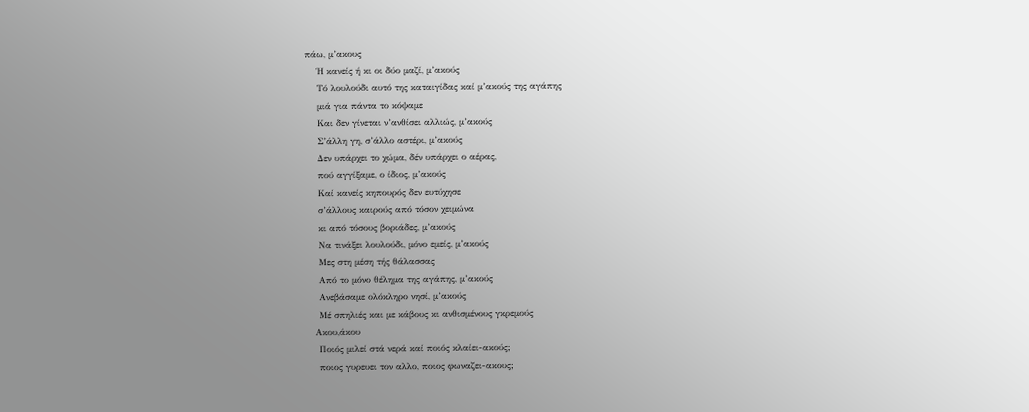πάω, μ’ακους
    Ή κανείς ή κι οι δύο μαζί, μ’ακούς
    Τό λουλούδι αυτό της καταιγίδας καί μ’ακούς της αγάπης
    μιά για πάντα το κόψαμε
    Και δεν γίνεται ν’ανθίσει αλλιώς, μ’ακούς
    Σ’άλλη γη, σ’άλλο αστέρι, μ’ακούς
    Δεν υπάρχει το χώμα, δέν υπάρχει ο αέρας,
    πού αγγίξαμε, ο ίδιος, μ’ακούς
    Καί κανείς κηπουρός δεν ευτύχησε
    σ’άλλους καιρούς από τόσον χειμώνα
    κι από τόσους βοριάδες, μ’ακούς
    Να τινάξει λουλούδι, μόνο εμείς, μ’ακούς
    Μες στη μέση τής θάλασσας
    Από το μόνο θέλημα της αγάπης, μ’ακούς
    Ανεβάσαμε ολόκληρο νησί, μ’ακούς
    Μέ σπηλιές και με κάβους κι ανθισμένους γκρεμούς
    Aκου,άκου
    Ποιός μιλεί στά νερά καί ποιός κλαίει-ακούς;
    ποιος γυρευει τον αλλο, ποιος φωναζει-ακους;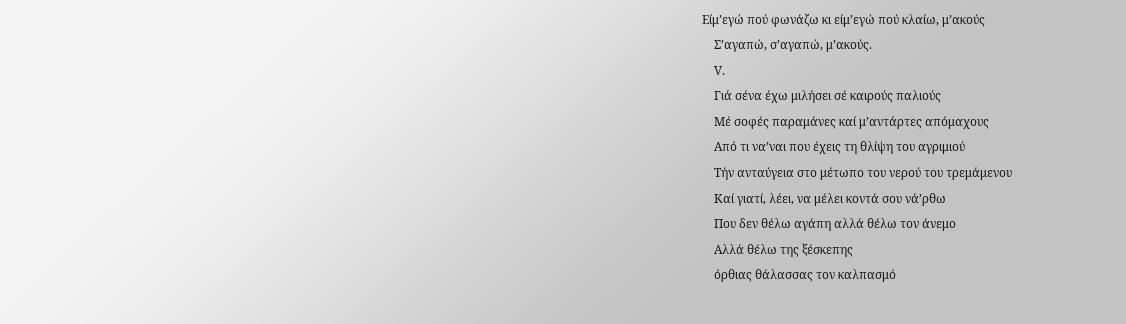Είμ’εγώ πού φωνάζω κι είμ’εγώ πού κλαίω, μ’ακούς
    Σ’αγαπώ, σ’αγαπώ, μ’ακούς.
    V.
    Γιά σένα έχω μιλήσει σέ καιρούς παλιούς
    Μέ σοφές παραμάνες καί μ’αντάρτες απόμαχους
    Από τι να’ναι που έχεις τη θλίψη του αγριμιού
    Τήν ανταύγεια στο μέτωπο του νερού του τρεμάμενου
    Καί γιατί, λέει, να μέλει κοντά σου νά’ρθω
    Που δεν θέλω αγάπη αλλά θέλω τον άνεμο
    Αλλά θέλω της ξέσκεπης
    όρθιας θάλασσας τον καλπασμό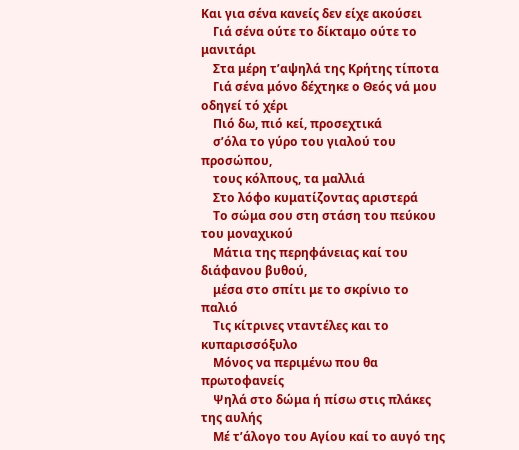Και για σένα κανείς δεν είχε ακούσει
    Γιά σένα ούτε το δίκταμο ούτε το μανιτάρι
    Στα μέρη τ’αψηλά της Κρήτης τίποτα
    Γιά σένα μόνο δέχτηκε ο Θεός νά μου οδηγεί τό χέρι
    Πιό δω, πιό κεί, προσεχτικά
    σ’όλα το γύρο του γιαλού του προσώπου,
    τους κόλπους, τα μαλλιά
    Στο λόφο κυματίζοντας αριστερά
    Το σώμα σου στη στάση του πεύκου του μοναχικού
    Μάτια της περηφάνειας καί του διάφανου βυθού,
    μέσα στο σπίτι με το σκρίνιο το παλιό
    Τις κίτρινες νταντέλες και το κυπαρισσόξυλο
    Μόνος να περιμένω που θα πρωτοφανείς
    Ψηλά στο δώμα ή πίσω στις πλάκες της αυλής
    Μέ τ’άλογο του Αγίου καί το αυγό της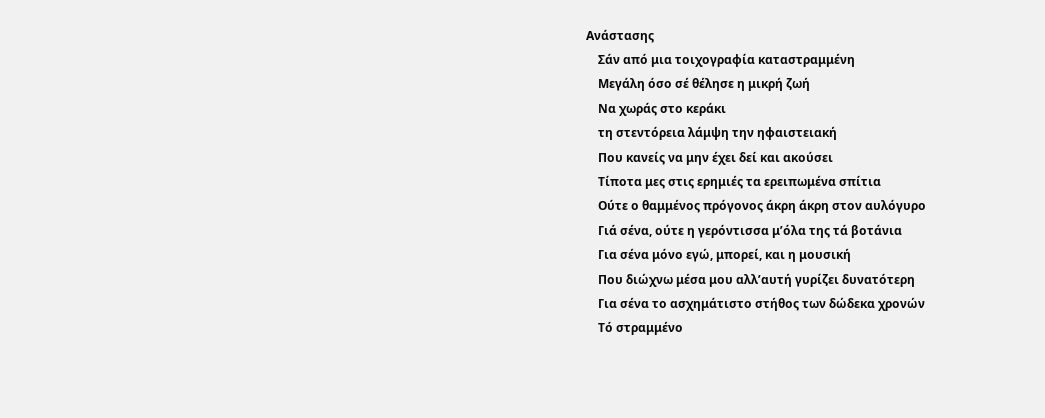Ανάστασης
    Σάν από μια τοιχογραφία καταστραμμένη
    Μεγάλη όσο σέ θέλησε η μικρή ζωή
    Να χωράς στο κεράκι
    τη στεντόρεια λάμψη την ηφαιστειακή
    Που κανείς να μην έχει δεί και ακούσει
    Τίποτα μες στις ερημιές τα ερειπωμένα σπίτια
    Ούτε ο θαμμένος πρόγονος άκρη άκρη στον αυλόγυρο
    Γιά σένα, ούτε η γερόντισσα μ’όλα της τά βοτάνια
    Για σένα μόνο εγώ, μπορεί, και η μουσική
    Που διώχνω μέσα μου αλλ’αυτή γυρίζει δυνατότερη
    Για σένα το ασχημάτιστο στήθος των δώδεκα χρονών
    Τό στραμμένο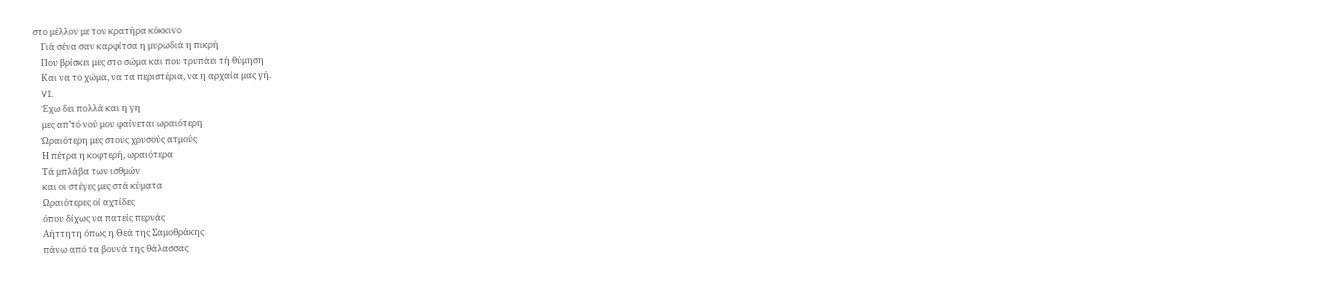στο μέλλον με τον κρατήρα κόκκινο
    Γιά σένα σαν καρφίτσα η μυρωδιά η πικρή
    Που βρίσκει μες στο σώμα και που τρυπάει τή θύμηση
    Και να το χώμα, να τα περιστέρια, να η αρχαία μας γή.
    VI.
    Έχω δει πολλά και η γη
    μες απ’τό νού μου φαίνεται ωραιότερη
    Ώραιότερη μες στους χρυσούς ατμούς
    Η πέτρα η κοφτερή, ωραιότερα
    Τά μπλάβα των ισθμών
    και οι στέγες μες στά κύματα
    Ωραιότερες οί αχτίδες
    όπου δίχως να πατείς περνάς
    Αήττητη όπως η Θεά της Σαμοθράκης
    πάνω από τα βουνά της θάλασσας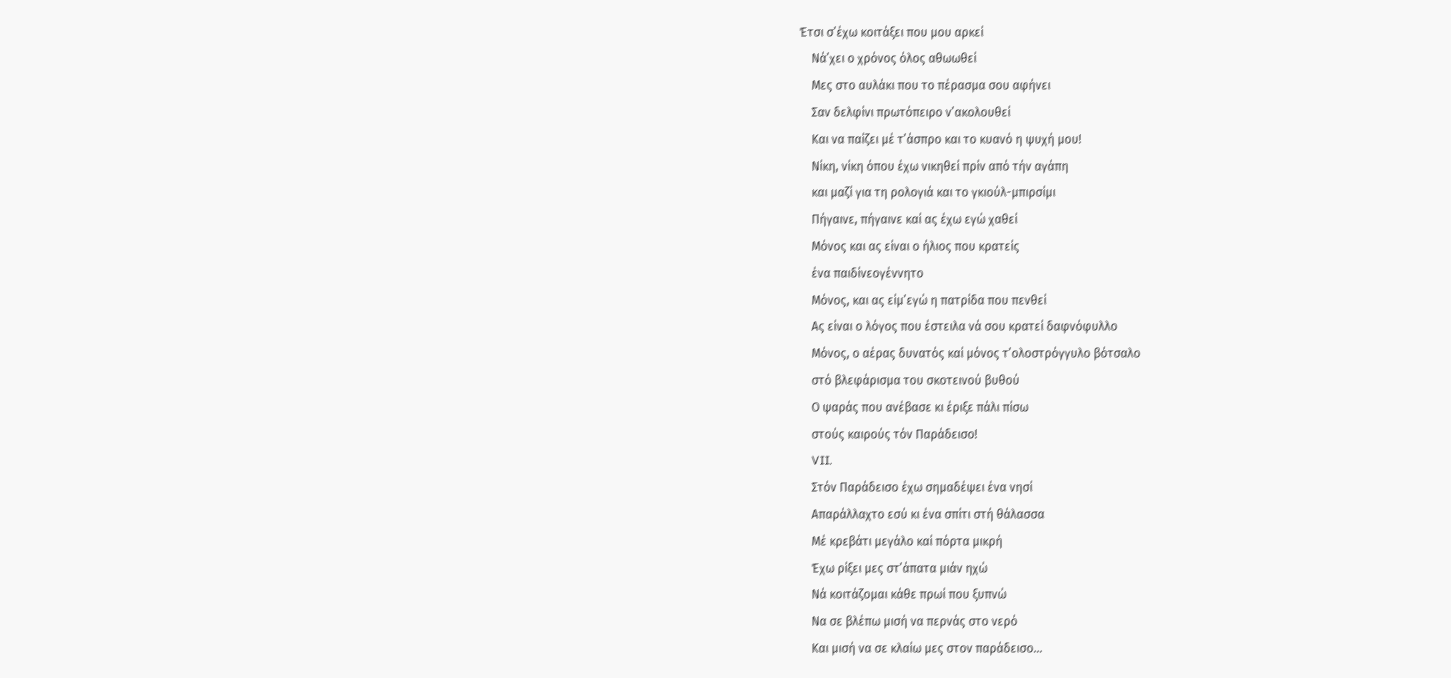Έτσι σ’έχω κοιτάξει που μου αρκεί
    Νά’χει ο χρόνος όλος αθωωθεί
    Μες στο αυλάκι που το πέρασμα σου αφήνει
    Σαν δελφίνι πρωτόπειρο ν’ακολουθεί
    Και να παίζει μέ τ’άσπρο και το κυανό η ψυχή μου!
    Νίκη, νίκη όπου έχω νικηθεί πρίν από τήν αγάπη
    και μαζί για τη ρολογιά και το γκιούλ-μπιρσίμι
    Πήγαινε, πήγαινε καί ας έχω εγώ χαθεί
    Μόνος και ας είναι ο ήλιος που κρατείς
    ένα παιδίνεογέννητο
    Μόνος, και ας είμ’εγώ η πατρίδα που πενθεί
    Ας είναι ο λόγος που έστειλα νά σου κρατεί δαφνόφυλλο
    Μόνος, ο αέρας δυνατός καί μόνος τ’ολοστρόγγυλο βότσαλο
    στό βλεφάρισμα του σκοτεινού βυθού
    Ο ψαράς που ανέβασε κι έριξε πάλι πίσω
    στούς καιρούς τόν Παράδεισο!
    VII.
    Στόν Παράδεισο έχω σημαδέψει ένα νησί
    Απαράλλαχτο εσύ κι ένα σπίτι στή θάλασσα
    Μέ κρεβάτι μεγάλο καί πόρτα μικρή
    Έχω ρίξει μες στ’άπατα μιάν ηχώ
    Νά κοιτάζομαι κάθε πρωί που ξυπνώ
    Να σε βλέπω μισή να περνάς στο νερό
    Και μισή να σε κλαίω μες στον παράδεισο…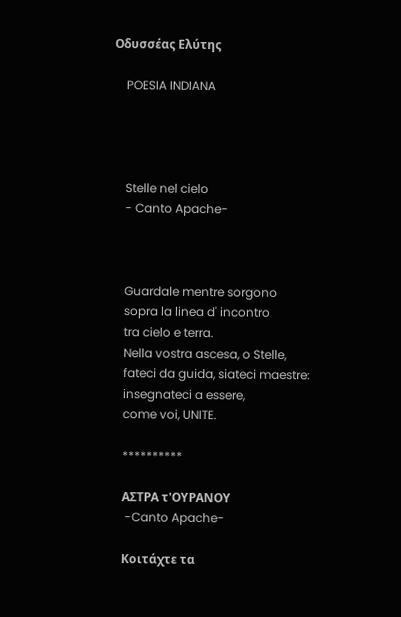Οδυσσέας Ελύτης

    POESIA INDIANA




    Stelle nel cielo
    - Canto Apache-



    Guardale mentre sorgono
    sopra la linea d' incontro
    tra cielo e terra.
    Nella vostra ascesa, o Stelle,
    fateci da guida, siateci maestre:
    insegnateci a essere,
    come voi, UNITE.

    **********

    ΑΣΤΡΑ τ'ΟΥΡΑΝΟΥ
     -Canto Apache-

    Κοιτάχτε τα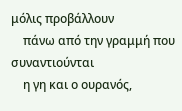μόλις προβάλλουν
    πάνω από την γραμμή που συναντιούνται
    η γη και ο ουρανός,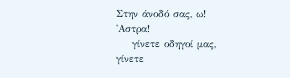Στην άνοδό σας, ω! 'Αστρα!
    γίνετε οδηγοί μας, γίνετε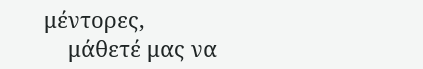μέντορες,
    μάθετέ μας να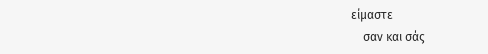είμαστε
    σαν και σάς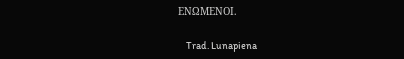ΕΝΩΜΕΝΟΙ.

    Trad. Lunapiena